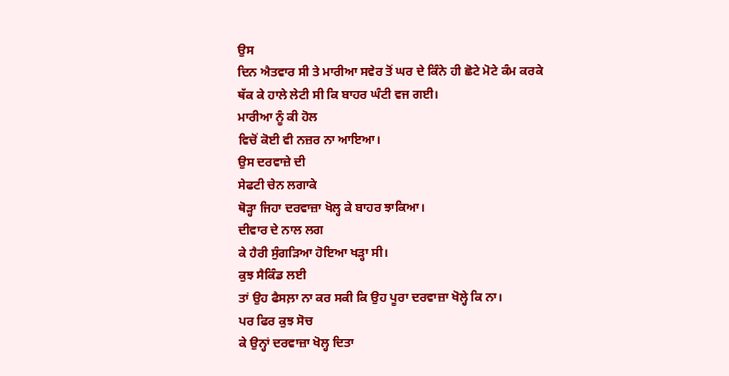ਉਸ
ਦਿਨ ਐਤਵਾਰ ਸੀ ਤੇ ਮਾਰੀਆ ਸਵੇਰ ਤੋਂ ਘਰ ਦੇ ਕਿੰਨੇ ਹੀ ਛੋਟੇ ਮੋਟੇ ਕੰਮ ਕਰਕੇ
ਥੱਕ ਕੇ ਹਾਲੇ ਲੇਟੀ ਸੀ ਕਿ ਬਾਹਰ ਘੰਟੀ ਵਜ ਗਈ।
ਮਾਰੀਆ ਨੂੰ ਕੀ ਹੋਲ
ਵਿਚੋਂ ਕੋਈ ਵੀ ਨਜ਼ਰ ਨਾ ਆਇਆ।
ਉਸ ਦਰਵਾਜ਼ੇ ਦੀ
ਸੇਫਟੀ ਚੇਨ ਲਗਾਕੇ
ਥੋੜ੍ਹਾ ਜਿਹਾ ਦਰਵਾਜ਼ਾ ਖੋਲ੍ਹ ਕੇ ਬਾਹਰ ਝਾਕਿਆ।
ਦੀਵਾਰ ਦੇ ਨਾਲ ਲਗ
ਕੇ ਹੈਰੀ ਸੁੰਗੜਿਆ ਹੋਇਆ ਖੜ੍ਹਾ ਸੀ।
ਕੁਝ ਸੈਕਿੰਡ ਲਈ
ਤਾਂ ਉਹ ਫੈਸਲ਼ਾ ਨਾ ਕਰ ਸਕੀ ਕਿ ਉਹ ਪੂਰਾ ਦਰਵਾਜ਼ਾ ਖੋਲ੍ਹੇ ਕਿ ਨਾ।
ਪਰ ਫਿਰ ਕੁਝ ਸੋਚ
ਕੇ ਉਨ੍ਹਾਂ ਦਰਵਾਜ਼ਾ ਖੋਲ੍ਹ ਦਿਤਾ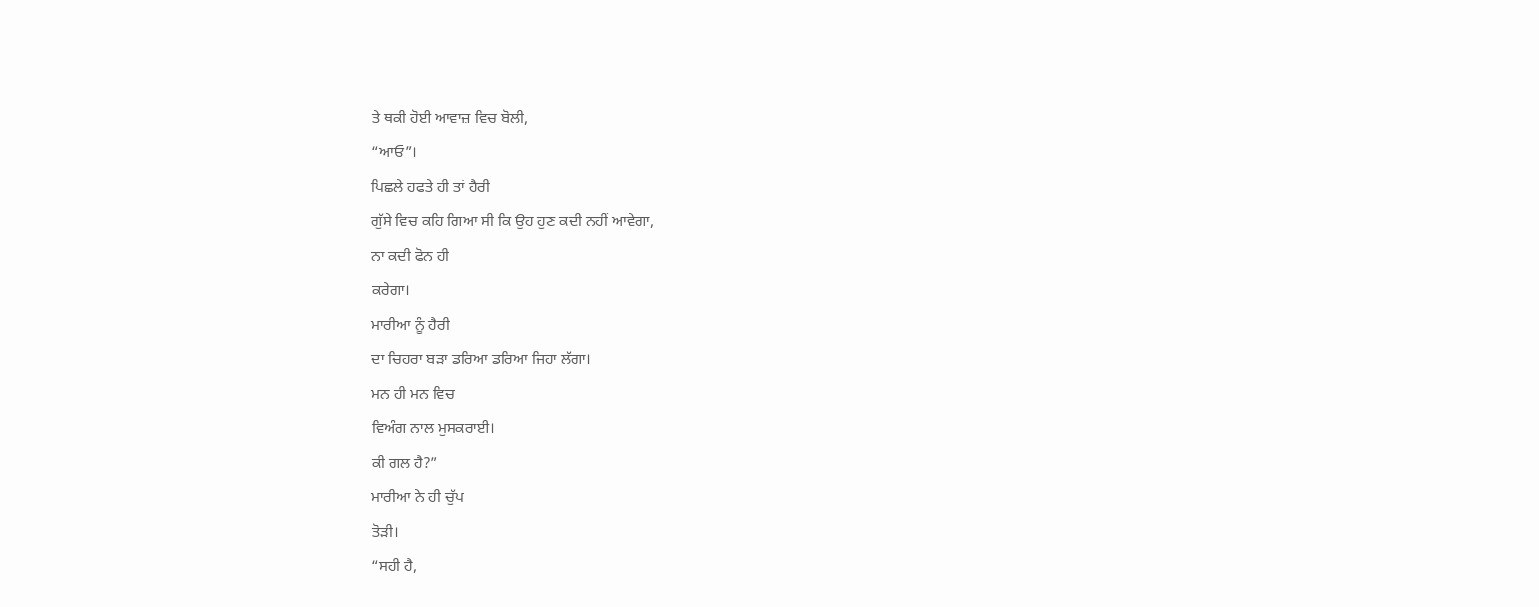ਤੇ ਥਕੀ ਹੋਈ ਆਵਾਜ਼ ਵਿਚ ਬੋਲੀ,
“ਆਓ”।
ਪਿਛਲੇ ਹਫਤੇ ਹੀ ਤਾਂ ਹੈਰੀ
ਗੁੱਸੇ ਵਿਚ ਕਹਿ ਗਿਆ ਸੀ ਕਿ ਉਹ ਹੁਣ ਕਦੀ ਨਹੀਂ ਆਵੇਗਾ,
ਨਾ ਕਦੀ ਫੋਨ ਹੀ
ਕਰੇਗਾ।
ਮਾਰੀਆ ਨੂੰ ਹੈਰੀ
ਦਾ ਚਿਹਰਾ ਬੜਾ ਡਰਿਆ ਡਰਿਆ ਜਿਹਾ ਲੱਗਾ।
ਮਨ ਹੀ ਮਨ ਵਿਚ
ਵਿਅੰਗ ਨਾਲ ਮੁਸਕਰਾਈ।
ਕੀ ਗਲ ਹੈ?”
ਮਾਰੀਆ ਨੇ ਹੀ ਚੁੱਪ
ਤੋੜੀ।
“ਸਹੀ ਹੈ,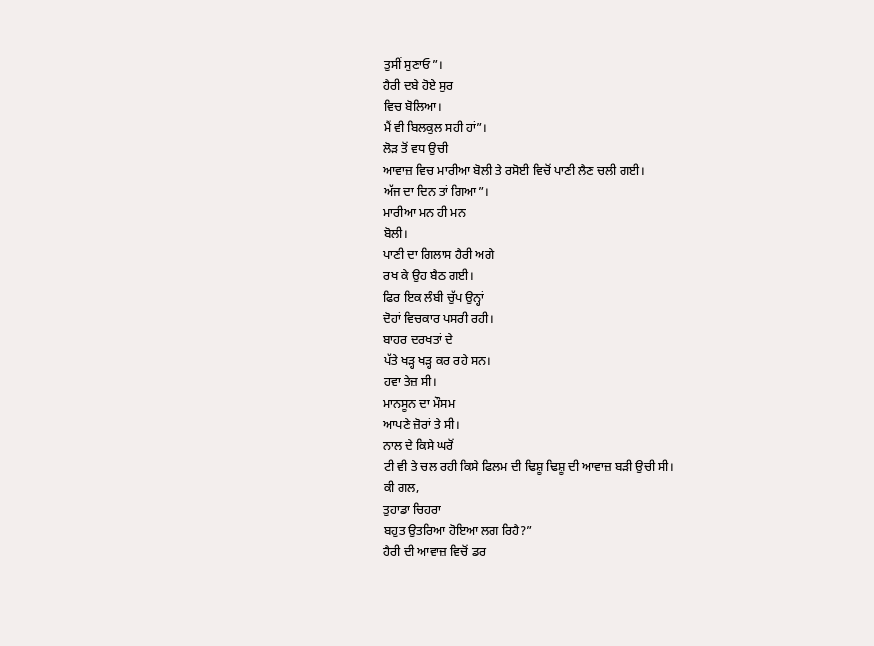ਤੁਸੀਂ ਸੁਣਾਓ”।
ਹੈਰੀ ਦਬੇ ਹੋਏ ਸੁਰ
ਵਿਚ ਬੋਲਿਆ।
ਮੈਂ ਵੀ ਬਿਲਕੁਲ ਸਹੀ ਹਾਂ”।
ਲੋੜ ਤੋਂ ਵਧ ਉਚੀ
ਆਵਾਜ਼ ਵਿਚ ਮਾਰੀਆ ਬੋਲੀ ਤੇ ਰਸੋਈ ਵਿਚੋਂ ਪਾਣੀ ਲੈਣ ਚਲੀ ਗਈ।
ਅੱਜ ਦਾ ਦਿਨ ਤਾਂ ਗਿਆ”।
ਮਾਰੀਆ ਮਨ ਹੀ ਮਨ
ਬੋਲੀ।
ਪਾਣੀ ਦਾ ਗਿਲਾਸ ਹੈਰੀ ਅਗੇ
ਰਖ ਕੇ ਉਹ ਬੈਠ ਗਈ।
ਫਿਰ ਇਕ ਲੰਬੀ ਚੁੱਪ ਉਨ੍ਹਾਂ
ਦੋਹਾਂ ਵਿਚਕਾਰ ਪਸਰੀ ਰਹੀ।
ਬਾਹਰ ਦਰਖਤਾਂ ਦੇ
ਪੱਤੇ ਖੜ੍ਹ ਖੜ੍ਹ ਕਰ ਰਹੇ ਸਨ।
ਹਵਾ ਤੇਜ਼ ਸੀ।
ਮਾਨਸੂਨ ਦਾ ਮੌਸਮ
ਆਪਣੇ ਜ਼ੋਰਾਂ ਤੇ ਸੀ।
ਨਾਲ ਦੇ ਕਿਸੇ ਘਰੋਂ
ਟੀ ਵੀ ਤੇ ਚਲ ਰਹੀ ਕਿਸੇ ਫਿਲਮ ਦੀ ਢਿਸ਼ੂ ਢਿਸ਼ੂ ਦੀ ਆਵਾਜ਼ ਬੜੀ ਉਚੀ ਸੀ।
ਕੀ ਗਲ,
ਤੁਹਾਡਾ ਚਿਹਰਾ
ਬਹੁਤ ਉਤਰਿਆ ਹੋਇਆ ਲਗ ਰਿਹੈ?”
ਹੈਰੀ ਦੀ ਆਵਾਜ਼ ਵਿਚੋਂ ਡਰ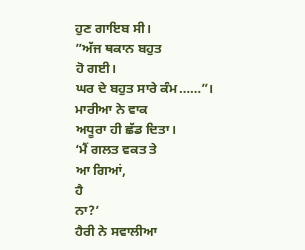ਹੁਣ ਗਾਇਬ ਸੀ।
”ਅੱਜ ਥਕਾਨ ਬਹੁਤ
ਹੋ ਗਈ।
ਘਰ ਦੇ ਬਹੁਤ ਸਾਰੇ ਕੰਮ……”।
ਮਾਰੀਆ ਨੇ ਵਾਕ
ਅਧੂਰਾ ਹੀ ਛੱਡ ਦਿਤਾ।
‘ਮੈਂ ਗਲਤ ਵਕਤ ਤੇ
ਆ ਗਿਆਂ,
ਹੈ
ਨਾ?’
ਹੈਰੀ ਨੇ ਸਵਾਲੀਆ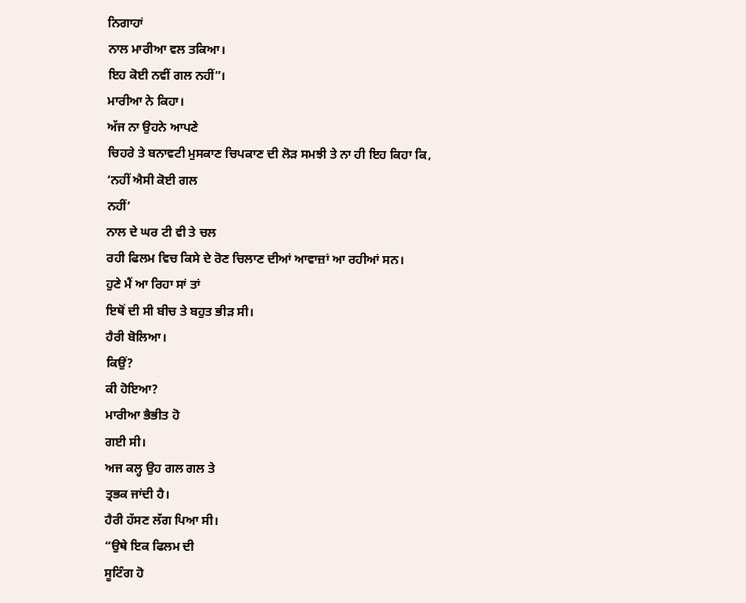ਨਿਗਾਹਾਂ
ਨਾਲ ਮਾਰੀਆ ਵਲ ਤਕਿਆ।
ਇਹ ਕੋਈ ਨਵੀਂ ਗਲ ਨਹੀਂ”।
ਮਾਰੀਆ ਨੇ ਕਿਹਾ।
ਅੱਜ ਨਾ ਉਹਨੇ ਆਪਣੇ
ਚਿਹਰੇ ਤੇ ਬਨਾਵਟੀ ਮੁਸਕਾਣ ਚਿਪਕਾਣ ਦੀ ਲੋੜ ਸਮਝੀ ਤੇ ਨਾ ਹੀ ਇਹ ਕਿਹਾ ਕਿ,
‘ਨਹੀਂ ਐਸੀ ਕੋਈ ਗਲ
ਨਹੀਂ’
ਨਾਲ ਦੇ ਘਰ ਟੀ ਵੀ ਤੇ ਚਲ
ਰਹੀ ਫਿਲਮ ਵਿਚ ਕਿਸੇ ਦੇ ਰੋਣ ਚਿਲਾਣ ਦੀਆਂ ਆਵਾਜ਼ਾਂ ਆ ਰਹੀਆਂ ਸਨ।
ਹੁਣੇ ਮੈਂ ਆ ਰਿਹਾ ਸਾਂ ਤਾਂ
ਇਥੋਂ ਦੀ ਸੀ ਬੀਚ ਤੇ ਬਹੁਤ ਭੀੜ ਸੀ।
ਹੈਰੀ ਬੋਲਿਆ।
ਕਿਉਂ?
ਕੀ ਹੋਇਆ?
ਮਾਰੀਆ ਭੈਭੀਤ ਹੋ
ਗਈ ਸੀ।
ਅਜ ਕਲ੍ਹ ਉਹ ਗਲ ਗਲ ਤੇ
ਤ੍ਰਭਕ ਜਾਂਦੀ ਹੈ।
ਹੈਰੀ ਹੱਸਣ ਲੱਗ ਪਿਆ ਸੀ।
“ਉਥੇ ਇਕ ਫਿਲਮ ਦੀ
ਸੂਟਿੰਗ ਹੋ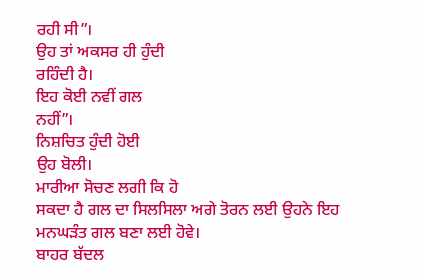ਰਹੀ ਸੀ”।
ਉਹ ਤਾਂ ਅਕਸਰ ਹੀ ਹੁੰਦੀ
ਰਹਿੰਦੀ ਹੈ।
ਇਹ ਕੋਈ ਨਵੀਂ ਗਲ
ਨਹੀਂ”।
ਨਿਸ਼ਚਿਤ ਹੁੰਦੀ ਹੋਈ
ਉਹ ਬੋਲੀ।
ਮਾਰੀਆ ਸੋਚਣ ਲਗੀ ਕਿ ਹੋ
ਸਕਦਾ ਹੈ ਗਲ ਦਾ ਸਿਲਸਿਲਾ ਅਗੇ ਤੋਰਨ ਲਈ ਉਹਨੇ ਇਹ ਮਨਘੜੰਤ ਗਲ ਬਣਾ ਲਈ ਹੋਵੇ।
ਬਾਹਰ ਬੱਦਲ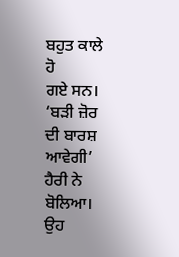ਬਹੁਤ ਕਾਲੇ ਹੋ
ਗਏ ਸਨ।
‘ਬੜੀ ਜ਼ੋਰ ਦੀ ਬਾਰਸ਼
ਆਵੇਗੀ’
ਹੈਰੀ ਨੇ ਬੋਲਿਆ।
ਉਹ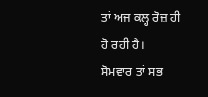ਤਾਂ ਅਜ ਕਲ੍ਹ ਰੋਜ਼ ਹੀ
ਹੋ ਰਹੀ ਹੈ।
ਸੋਮਵਾਰ ਤਾਂ ਸਭ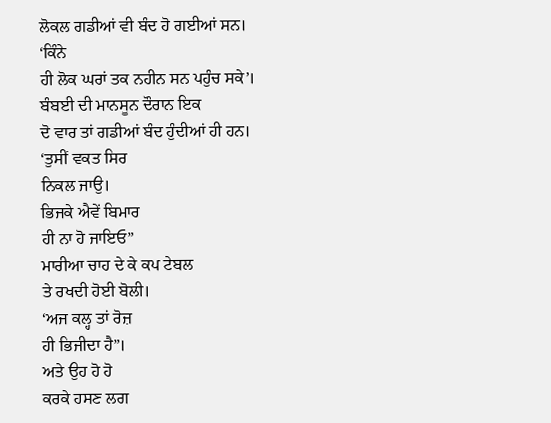ਲੋਕਲ ਗਡੀਆਂ ਵੀ ਬੰਦ ਹੋ ਗਈਆਂ ਸਨ।
‘ਕਿੰਨੇ
ਹੀ ਲੋਕ ਘਰਾਂ ਤਕ ਨਹੀਨ ਸਨ ਪਹੁੰਚ ਸਕੇ’।
ਬੰਬਈ ਦੀ ਮਾਨਸੂਨ ਦੌਰਾਨ ਇਕ
ਦੋ ਵਾਰ ਤਾਂ ਗਡੀਆਂ ਬੰਦ ਹੁੰਦੀਆਂ ਹੀ ਹਨ।
‘ਤੁਸੀਂ ਵਕਤ ਸਿਰ
ਨਿਕਲ ਜਾਉ।
ਭਿਜਕੇ ਐਵੇਂ ਬਿਮਾਰ
ਹੀ ਨਾ ਹੋ ਜਾਇਓ”
ਮਾਰੀਆ ਚਾਹ ਦੇ ਕੇ ਕਪ ਟੇਬਲ
ਤੇ ਰਖਦੀ ਹੋਈ ਬੋਲੀ।
‘ਅਜ ਕਲ੍ਹ ਤਾਂ ਰੋਜ਼
ਹੀ ਭਿਜੀਦਾ ਹੈ”।
ਅਤੇ ਉਹ ਹੋ ਹੋ
ਕਰਕੇ ਹਸਣ ਲਗ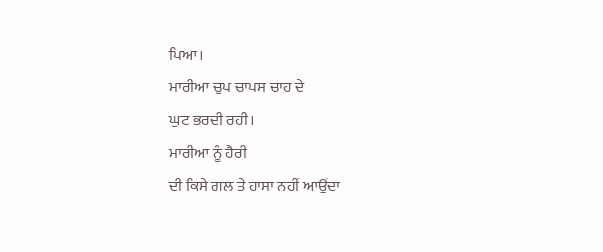ਪਿਆ।
ਮਾਰੀਆ ਚੁਪ ਚਾਪਸ ਚਾਹ ਦੇ
ਘੁਟ ਭਰਦੀ ਰਹੀ।
ਮਾਰੀਆ ਨੂੰ ਹੈਰੀ
ਦੀ ਕਿਸੇ ਗਲ ਤੇ ਹਾਸਾ ਨਹੀਂ ਆਉਂਦਾ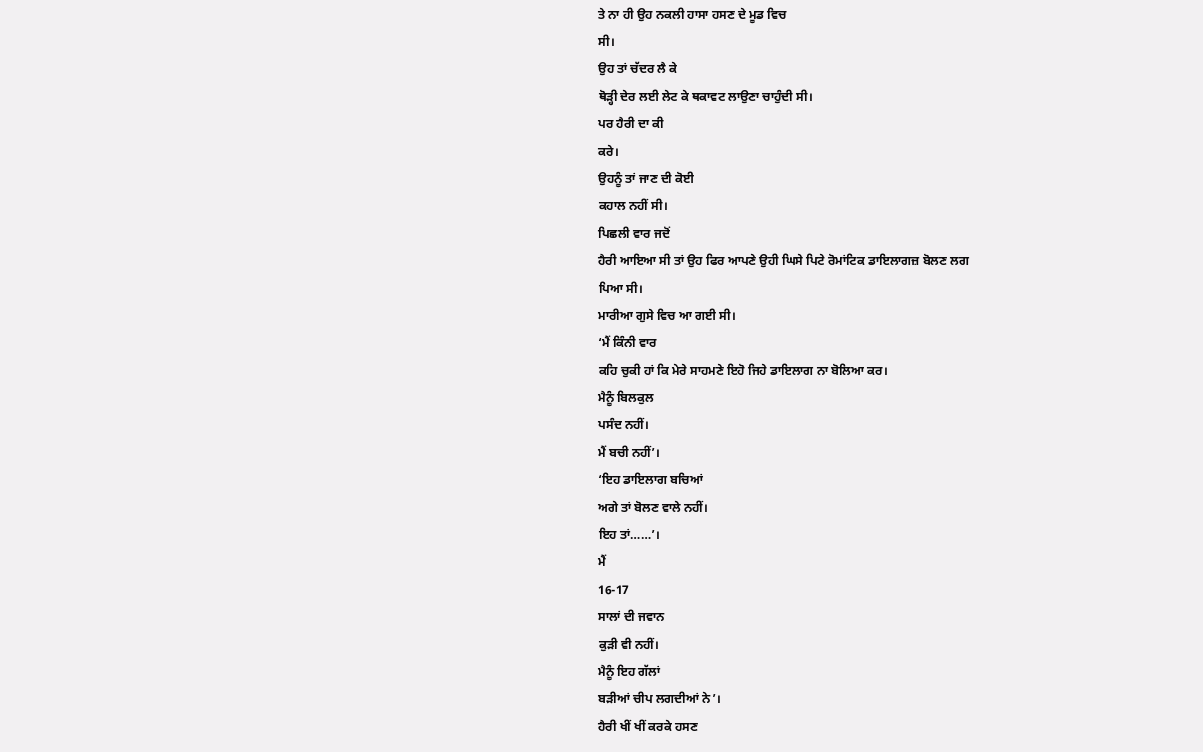ਤੇ ਨਾ ਹੀ ਉਹ ਨਕਲੀ ਹਾਸਾ ਹਸਣ ਦੇ ਮੂਡ ਵਿਚ
ਸੀ।
ਉਹ ਤਾਂ ਚੱਦਰ ਲੈ ਕੇ
ਥੋੜ੍ਹੀ ਦੇਰ ਲਈ ਲੇਟ ਕੇ ਥਕਾਵਟ ਲਾਉਣਾ ਚਾਹੁੰਦੀ ਸੀ।
ਪਰ ਹੈਰੀ ਦਾ ਕੀ
ਕਰੇ।
ਉਹਨੂੰ ਤਾਂ ਜਾਣ ਦੀ ਕੋਈ
ਕਹਾਲ ਨਹੀਂ ਸੀ।
ਪਿਛਲੀ ਵਾਰ ਜਦੋਂ
ਹੈਰੀ ਆਇਆ ਸੀ ਤਾਂ ਉਹ ਫਿਰ ਆਪਣੇ ਉਹੀ ਘਿਸੇ ਪਿਟੇ ਰੋਮਾਂਟਿਕ ਡਾਇਲਾਗਜ਼ ਬੋਲਣ ਲਗ
ਪਿਆ ਸੀ।
ਮਾਰੀਆ ਗੁਸੇ ਵਿਚ ਆ ਗਈ ਸੀ।
‘ਮੈਂ ਕਿੰਨੀ ਵਾਰ
ਕਹਿ ਚੁਕੀ ਹਾਂ ਕਿ ਮੇਰੇ ਸਾਹਮਣੇ ਇਹੋ ਜਿਹੇ ਡਾਇਲਾਗ ਨਾ ਬੋਲਿਆ ਕਰ।
ਮੈਨੂੰ ਬਿਲਕੁਲ
ਪਸੰਦ ਨਹੀਂ।
ਮੈਂ ਬਚੀ ਨਹੀਂ’।
‘ਇਹ ਡਾਇਲਾਗ ਬਚਿਆਂ
ਅਗੇ ਤਾਂ ਬੋਲਣ ਵਾਲੇ ਨਹੀਂ।
ਇਹ ਤਾਂ……’।
ਮੈਂ
16-17
ਸਾਲਾਂ ਦੀ ਜਵਾਨ
ਕੁੜੀ ਵੀ ਨਹੀਂ।
ਮੈਨੂੰ ਇਹ ਗੱਲਾਂ
ਬੜੀਆਂ ਚੀਪ ਲਗਦੀਆਂ ਨੇ’।
ਹੈਰੀ ਖੀਂ ਖੀਂ ਕਰਕੇ ਹਸਣ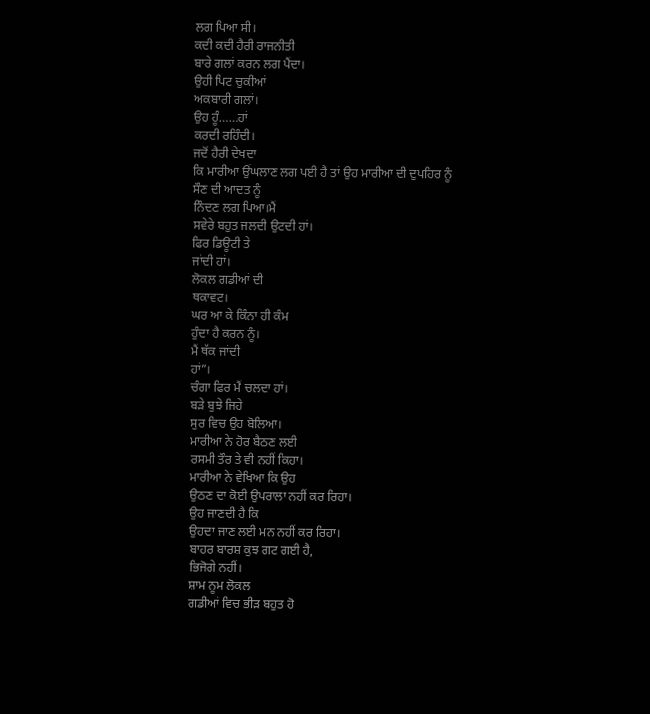ਲਗ ਪਿਆ ਸੀ।
ਕਦੀ ਕਦੀ ਹੈਰੀ ਰਾਜਨੀਤੀ
ਬਾਰੇ ਗਲਾਂ ਕਰਨ ਲਗ ਪੈਂਦਾ।
ਉਹੀ ਪਿਟ ਚੁਕੀਆਂ
ਅਕਬਾਰੀ ਗਲਾਂ।
ਉਹ ਹੂੰ……ਹਾਂ
ਕਰਦੀ ਰਹਿੰਦੀ।
ਜਦੋਂ ਹੈਰੀ ਦੇਖਦਾ
ਕਿ ਮਾਰੀਆ ਉਂਘਲਾਣ ਲਗ ਪਈ ਹੈ ਤਾਂ ਉਹ ਮਾਰੀਆ ਦੀ ਦੁਪਹਿਰ ਨੂੰ ਸੌਣ ਦੀ ਆਦਤ ਨੂੰ
ਨਿੰਦਣ ਲਗ ਪਿਆ।ਮੈਂ
ਸਵੇਰੇ ਬਹੁਤ ਜਲਦੀ ਉਟਦੀ ਹਾਂ।
ਫਿਰ ਡਿਊਟੀ ਤੇ
ਜਾਂਦੀ ਹਾਂ।
ਲੋਕਲ ਗਡੀਆਂ ਦੀ
ਥਕਾਵਟ।
ਘਰ ਆ ਕੇ ਕਿੰਨਾ ਹੀ ਕੰਮ
ਹੁੰਦਾ ਹੈ ਕਰਨ ਨੂੰ।
ਮੈਂ ਥੱਕ ਜਾਂਦੀ
ਹਾਂ”।
ਚੰਗਾ ਫਿਰ ਮੈਂ ਚਲਦਾ ਹਾਂ।
ਬੜੇ ਬੁਝੇ ਜਿਹੇ
ਸੁਰ ਵਿਚ ਉਹ ਬੋਲਿਆ।
ਮਾਰੀਆ ਨੇ ਹੋਰ ਬੈਠਣ ਲਈ
ਰਸਮੀ ਤੌਰ ਤੇ ਵੀ ਨਹੀਂ ਕਿਹਾ।
ਮਾਰੀਆ ਨੇ ਵੇਖਿਆ ਕਿ ਉਹ
ਉਠਣ ਦਾ ਕੋਈ ਉਪਰਾਲਾ ਨਹੀਂ ਕਰ ਰਿਹਾ।
ਉਹ ਜਾਣਦੀ ਹੈ ਕਿ
ਉਹਦਾ ਜਾਣ ਲਈ ਮਨ ਨਹੀਂ ਕਰ ਰਿਹਾ।
ਬਾਹਰ ਬਾਰਸ਼ ਕੁਝ ਗਟ ਗਈ ਹੈ,
ਭਿਜੋਗੇ ਨਹੀਂ।
ਸ਼ਾਮ ਨੂਮ ਲੋਕਲ
ਗਡੀਆਂ ਵਿਚ ਭੀੜ ਬਹੁਤ ਹੋ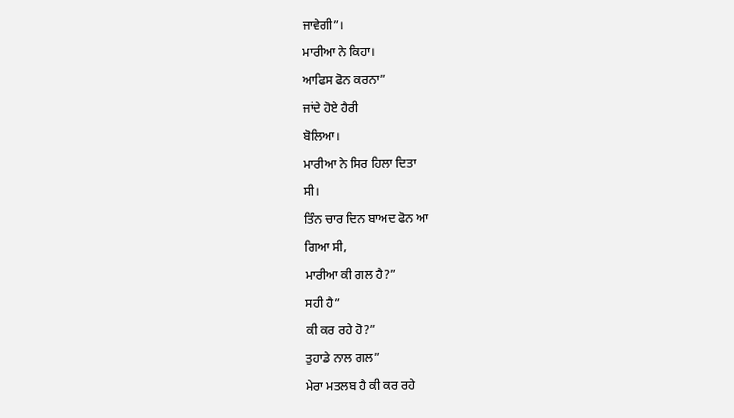ਜਾਵੇਗੀ”।
ਮਾਰੀਆ ਨੇ ਕਿਹਾ।
ਆਫਿਸ ਫੋਨ ਕਰਨਾ”
ਜਾਂਦੇ ਹੋਏ ਹੈਰੀ
ਬੋਲਿਆ।
ਮਾਰੀਆ ਨੇ ਸਿਰ ਹਿਲਾ ਦਿਤਾ
ਸੀ।
ਤਿੰਨ ਚਾਰ ਦਿਨ ਬਾਅਦ ਫੋਨ ਆ
ਗਿਆ ਸੀ,
ਮਾਰੀਆ ਕੀ ਗਲ ਹੈ?”
ਸਹੀ ਹੈ”
ਕੀ ਕਰ ਰਹੇ ਹੋ?”
ਤੁਹਾਡੇ ਨਾਲ ਗਲ”
ਮੇਰਾ ਮਤਲਬ ਹੈ ਕੀ ਕਰ ਰਹੇ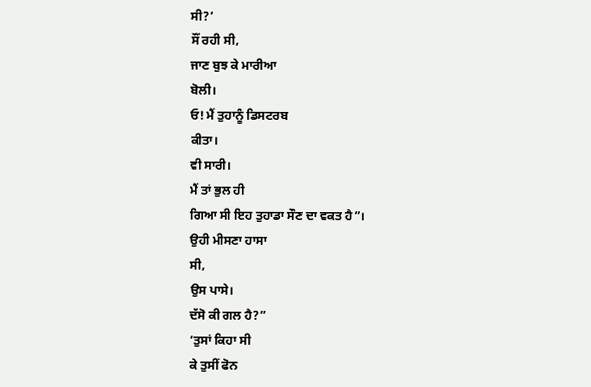ਸੀ?’
ਸੌਂ ਰਹੀ ਸੀ,
ਜਾਣ ਬੁਝ ਕੇ ਮਾਰੀਆ
ਬੋਲੀ।
ਓ! ਮੈਂ ਤੁਹਾਨੂੰ ਡਿਸਟਰਬ
ਕੀਤਾ।
ਵੀ ਸਾਰੀ।
ਮੈਂ ਤਾਂ ਭੁਲ ਹੀ
ਗਿਆ ਸੀ ਇਹ ਤੁਹਾਡਾ ਸੌਣ ਦਾ ਵਕਤ ਹੈ”।
ਉਹੀ ਮੀਸਣਾ ਹਾਸਾ
ਸੀ,
ਉਸ ਪਾਸੇ।
ਦੱਸੋ ਕੀ ਗਲ ਹੈ?”
‘ਤੁਸਾਂ ਕਿਹਾ ਸੀ
ਕੇ ਤੁਸੀਂ ਫੋਨ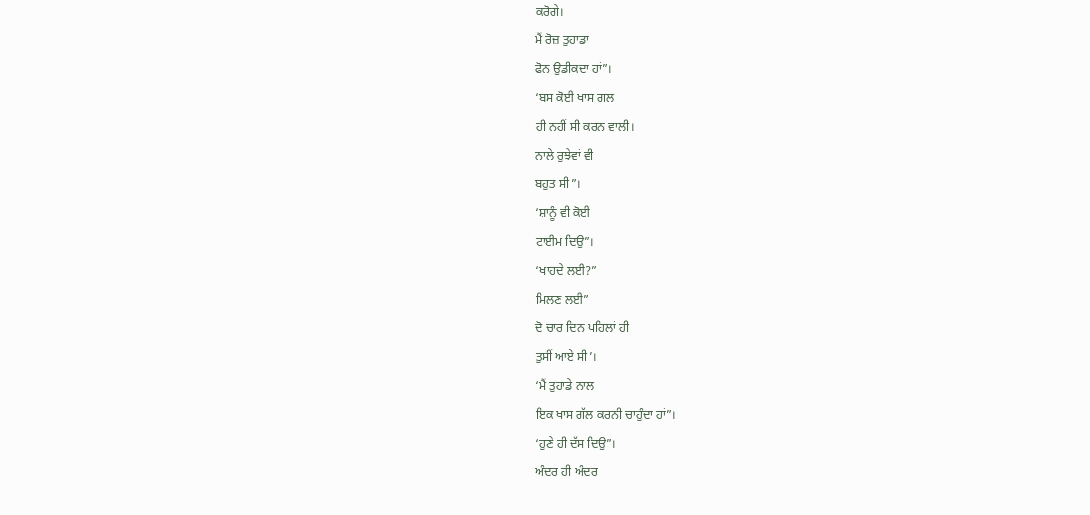ਕਰੋਗੇ।
ਮੈਂ ਰੋਜ਼ ਤੁਹਾਡਾ
ਫੋਨ ਉਡੀਕਦਾ ਹਾਂ”।
‘ਬਸ ਕੋਈ ਖਾਸ ਗਲ
ਹੀ ਨਹੀਂ ਸੀ ਕਰਨ ਵਾਲੀ।
ਨਾਲੇ ਰੁਝੇਵਾਂ ਵੀ
ਬਹੁਤ ਸੀ”।
‘ਸ਼ਾਨੂੰ ਵੀ ਕੋਈ
ਟਾਈਮ ਦਿਉ”।
‘ਖਾਹਦੇ ਲਈ?”
ਮਿਲਣ ਲਈ”
ਦੋ ਚਾਰ ਦਿਨ ਪਹਿਲਾਂ ਹੀ
ਤੁਸੀਂ ਆਏ ਸੀ’।
‘ਮੈਂ ਤੁਹਾਡੇ ਨਾਲ
ਇਕ ਖਾਸ ਗੱਲ ਕਰਨੀ ਚਾਹੁੰਦਾ ਹਾਂ”।
‘ਹੁਣੇ ਹੀ ਦੱਸ ਦਿਉ”।
ਅੰਦਰ ਹੀ ਅੰਦਰ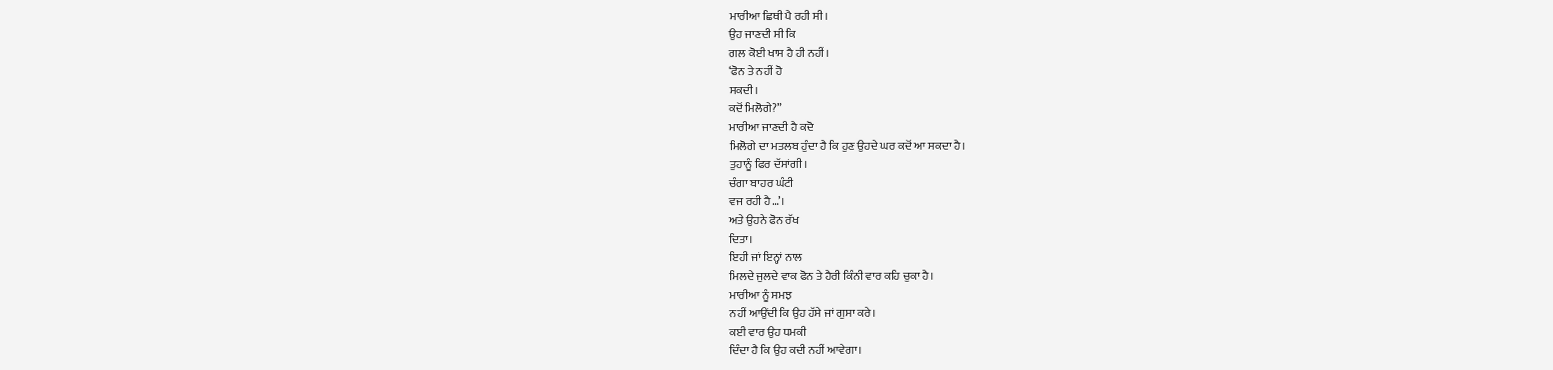ਮਾਰੀਆ ਛਿਥੀ ਪੈ ਰਹੀ ਸੀ।
ਉਹ ਜਾਣਦੀ ਸੀ ਕਿ
ਗਲ ਕੋਈ ਖਾਸ ਹੈ ਹੀ ਨਹੀਂ।
‘ਫੋਨ ਤੇ ਨਹੀਂ ਹੋ
ਸਕਦੀ।
ਕਦੋਂ ਮਿਲੋਗੇ?”
ਮਾਰੀਆ ਜਾਣਦੀ ਹੈ ਕਦੋ
ਮਿਲੋਗੇ ਦਾ ਮਤਲਬ ਹੁੰਦਾ ਹੈ ਕਿ ਹੁਣ ਉਹਦੇ ਘਰ ਕਦੋਂ ਆ ਸਕਦਾ ਹੈ।
ਤੁਹਾਨੂੰ ਫਿਰ ਦੱਸਾਂਗੀ।
ਚੰਗਾ ਬਾਹਰ ਘੰਟੀ
ਵਜ ਰਹੀ ਹੈ…’।
ਅਤੇ ਉਹਨੇ ਫੋਨ ਰੱਖ
ਦਿਤਾ।
ਇਹੀ ਜਾਂ ਇਨ੍ਹਾਂ ਨਾਲ
ਮਿਲਦੇ ਜੁਲਦੇ ਵਾਕ ਫੋਨ ਤੇ ਹੈਰੀ ਕਿੰਨੀ ਵਾਰ ਕਹਿ ਚੁਕਾ ਹੈ।
ਮਾਰੀਆ ਨੂੰ ਸਮਝ
ਨਹੀਂ ਆਉਂਦੀ ਕਿ ਉਹ ਹੱਸੇ ਜਾਂ ਗੁਸਾ ਕਰੇ।
ਕਈ ਵਾਰ ਉਹ ਧਮਕੀ
ਦਿੰਦਾ ਹੈ ਕਿ ਉਹ ਕਦੀ ਨਹੀਂ ਆਵੇਗਾ।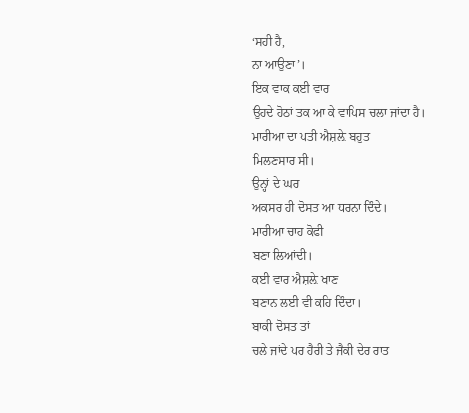‘ਸਹੀ ਹੈ,
ਨਾ ਆਉਣਾ’।
ਇਕ ਵਾਕ ਕਈ ਵਾਰ
ਉਹਦੇ ਹੋਠਾਂ ਤਕ ਆ ਕੇ ਵਾਪਿਸ ਚਲਾ ਜਾਂਦਾ ਹੈ।
ਮਾਰੀਆ ਦਾ ਪਤੀ ਐਸ਼ਲ਼ੇ ਬਹੁਤ
ਮਿਲਣਸਾਰ ਸੀ।
ਉਨ੍ਹਾਂ ਦੇ ਘਰ
ਅਕਸਰ ਹੀ ਦੋਸਤ ਆ ਧਰਨਾ ਦਿੰਦੇ।
ਮਾਰੀਆ ਚਾਹ ਕੋਫੀ
ਬਣਾ ਲਿਆਂਦੀ।
ਕਈ ਵਾਰ ਐਸ਼ਲ਼ੇ ਖਾਣ
ਬਣਾਨ ਲਈ ਵੀ ਕਹਿ ਦਿੰਦਾ।
ਬਾਕੀ ਦੋਸਤ ਤਾਂ
ਚਲੇ ਜਾਂਦੇ ਪਰ ਹੈਰੀ ਤੇ ਜੈਕੀ ਦੇਰ ਰਾਤ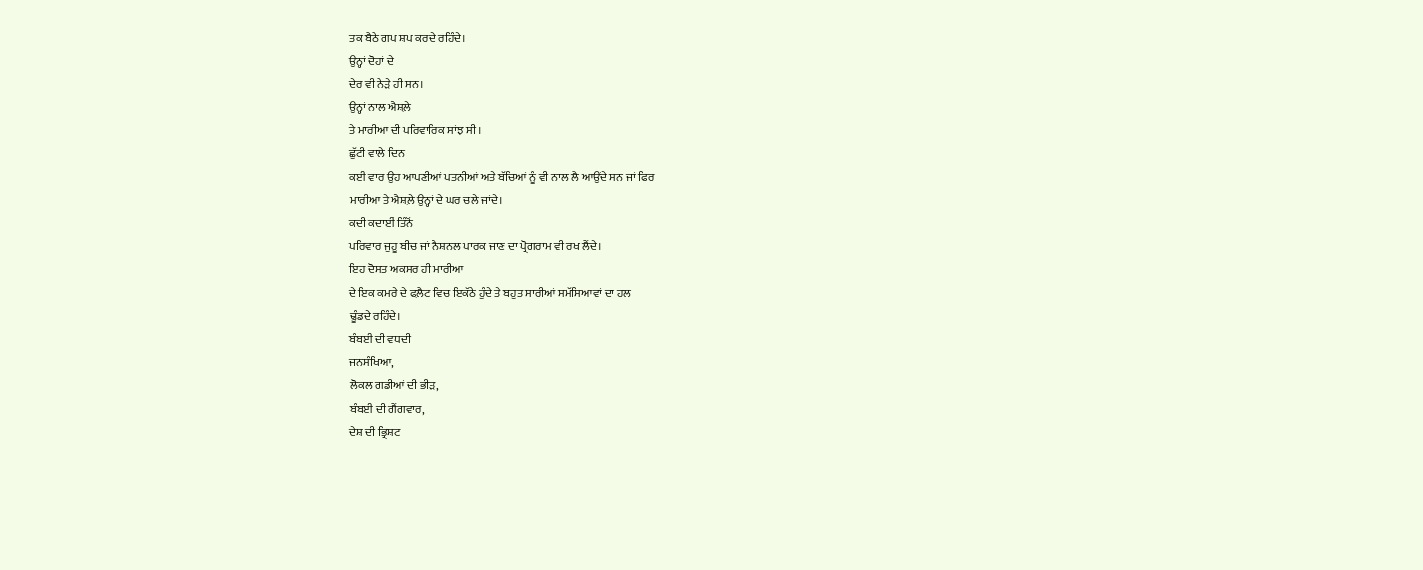ਤਕ ਬੈਠੇ ਗਪ ਸ਼ਪ ਕਰਦੇ ਰਹਿੰਦੇ।
ਉਨ੍ਹਾਂ ਦੋਹਾਂ ਦੇ
ਦੇਰ ਵੀ ਨੇੜੇ ਹੀ ਸਨ।
ਉਨ੍ਹਾਂ ਨਾਲ ਐਸ਼ਲ਼ੇ
ਤੇ ਮਾਰੀਆ ਦੀ ਪਰਿਵਾਰਿਕ ਸਾਂਝ ਸੀ।
ਛੁੱਟੀ ਵਾਲੇ ਦਿਨ
ਕਈ ਵਾਰ ਉਹ ਆਪਣੀਆਂ ਪਤਨੀਆਂ ਅਤੇ ਬੱਚਿਆਂ ਨੂੰ ਵੀ ਨਾਲ ਲੈ ਆਉਂਦੇ ਸਨ ਜਾਂ ਫਿਰ
ਮਾਰੀਆ ਤੇ ਐਸ਼ਲ਼ੇ ਉਨ੍ਹਾਂ ਦੇ ਘਰ ਚਲੇ ਜਾਂਦੇ।
ਕਦੀ ਕਦਾਈਂ ਤਿੰਨੋਂ
ਪਰਿਵਾਰ ਜੁਹੂ ਬੀਚ ਜਾਂ ਨੈਸ਼ਨਲ ਪਾਰਕ ਜਾਣ ਦਾ ਪ੍ਰੋਗਰਾਮ ਵੀ ਰਖ ਲੈਂਦੇ।
ਇਹ ਦੋਸਤ ਅਕਸਰ ਹੀ ਮਾਰੀਆ
ਦੇ ਇਕ ਕਮਰੇ ਦੇ ਫਲ਼ੈਟ ਵਿਚ ਇਕੱਠੇ ਹੁੰਦੇ ਤੇ ਬਹੁਤ ਸਾਰੀਆਂ ਸਮੱਸਿਆਵਾਂ ਦਾ ਹਲ
ਢੂੰਡਦੇ ਰਹਿੰਦੇ।
ਬੰਬਈ ਦੀ ਵਧਦੀ
ਜਨਸੰਖਿਆ,
ਲੋਕਲ ਗਡੀਆਂ ਦੀ ਭੀੜ,
ਬੰਬਈ ਦੀ ਗੈਂਗਵਾਰ,
ਦੇਸ਼ ਦੀ ਭ੍ਰਿਸ਼ਟ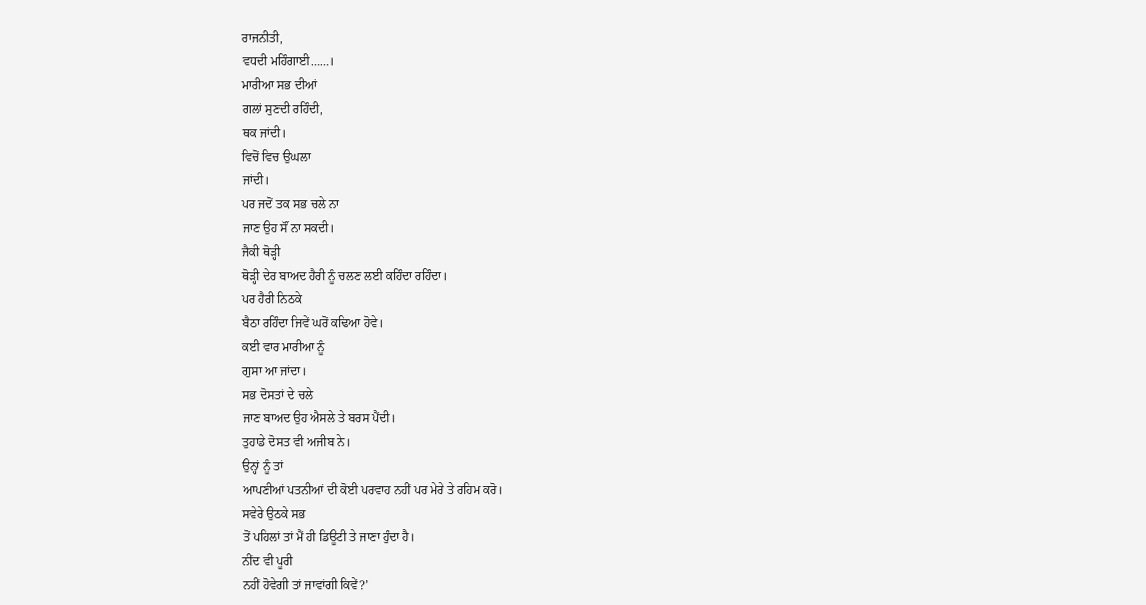ਰਾਜਨੀਤੀ,
ਵਧਦੀ ਮਹਿੰਗਾਈ……।
ਮਾਰੀਆ ਸਭ ਦੀਆਂ
ਗਲਾਂ ਸੁਣਦੀ ਰਹਿੰਦੀ,
ਥਕ ਜਾਂਦੀ।
ਵਿਚੋਂ ਵਿਚ ਉਘਲਾ
ਜਾਂਦੀ।
ਪਰ ਜਦੋਂ ਤਕ ਸਭ ਚਲੇ ਨਾ
ਜਾਣ ਉਹ ਸੌਂ ਨਾ ਸਕਦੀ।
ਜੈਕੀ ਥੋੜ੍ਹੀ
ਥੋੜ੍ਹੀ ਦੇਰ ਬਾਅਦ ਹੈਰੀ ਨੂੰ ਚਲਣ ਲਈ ਕਹਿੰਦਾ ਰਹਿੰਦਾ।
ਪਰ ਹੈਰੀ ਨਿਠਕੇ
ਬੈਠਾ ਰਹਿੰਦਾ ਜਿਵੇਂ ਘਰੋਂ ਕਢਿਆ ਹੋਵੇ।
ਕਈ ਵਾਰ ਮਾਰੀਆ ਨੂੰ
ਗੁਸਾ ਆ ਜਾਂਦਾ।
ਸਭ ਦੋਸਤਾਂ ਦੇ ਚਲੇ
ਜਾਣ ਬਾਅਦ ਉਹ ਐਸਲੇ ਤੇ ਬਰਸ ਪੈਂਦੀ।
ਤੁਹਾਡੇ ਦੋਸਤ ਵੀ ਅਜੀਬ ਨੇ।
ਉਨ੍ਹਾਂ ਨੂੰ ਤਾਂ
ਆਪਣੀਆਂ ਪਤਨੀਆਂ ਦੀ ਕੋਈ ਪਰਵਾਹ ਨਹੀਂ ਪਰ ਮੇਰੇ ਤੇ ਰਹਿਮ ਕਰੋ।
ਸਵੇਰੇ ਉਠਕੇ ਸਭ
ਤੋਂ ਪਹਿਲਾਂ ਤਾਂ ਮੈਂ ਹੀ ਡਿਊਟੀ ਤੇ ਜਾਣਾ ਹੁੰਦਾ ਹੈ।
ਨੀਂਦ ਵੀ ਪੂਰੀ
ਨਹੀਂ ਹੋਵੇਗੀ ਤਾਂ ਜਾਵਾਂਗੀ ਕਿਵੇਂ?’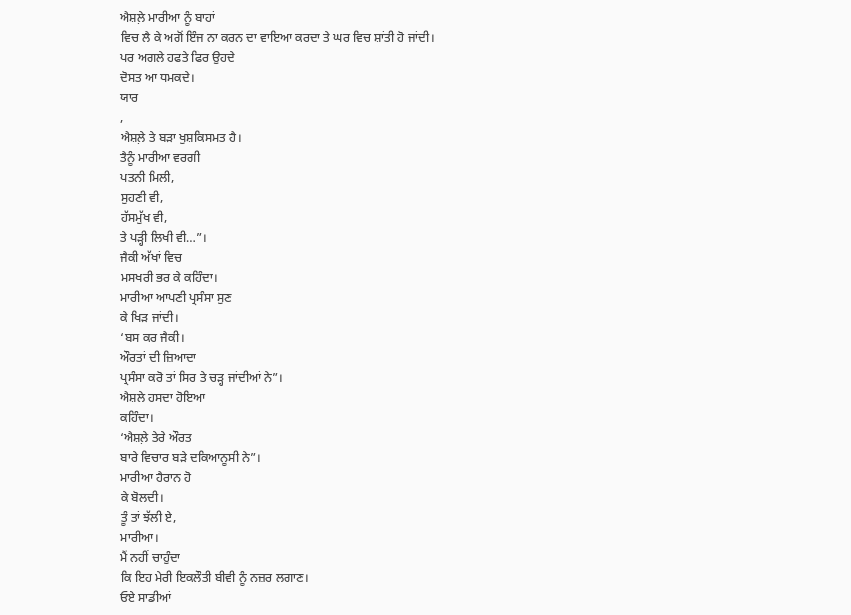ਐਸ਼ਲ਼ੇ ਮਾਰੀਆ ਨੂੰ ਬਾਹਾਂ
ਵਿਚ ਲੈ ਕੇ ਅਗੋਂ ਇੰਜ ਨਾ ਕਰਨ ਦਾ ਵਾਇਆ ਕਰਦਾ ਤੇ ਘਰ ਵਿਚ ਸ਼ਾਂਤੀ ਹੋ ਜਾਂਦੀ।
ਪਰ ਅਗਲੇ ਹਫਤੇ ਫਿਰ ਉਹਦੇ
ਦੋਸਤ ਆ ਧਮਕਦੇ।
ਯਾਰ
,
ਐਸ਼ਲ਼ੇ ਤੇ ਬੜਾ ਖੁਸ਼ਕਿਸਮਤ ਹੈ।
ਤੈਨੂੰ ਮਾਰੀਆ ਵਰਗੀ
ਪਤਨੀ ਮਿਲੀ,
ਸੁਹਣੀ ਵੀ,
ਹੱਸਮੁੱਖ ਵੀ,
ਤੇ ਪੜ੍ਹੀ ਲਿਖੀ ਵੀ…”।
ਜੈਕੀ ਅੱਖਾਂ ਵਿਚ
ਮਸਖਰੀ ਭਰ ਕੇ ਕਹਿੰਦਾ।
ਮਾਰੀਆ ਆਪਣੀ ਪ੍ਰਸੰਸਾ ਸੁਣ
ਕੇ ਖਿੜ ਜਾਂਦੀ।
‘ਬਸ ਕਰ ਜੈਕੀ।
ਔਰਤਾਂ ਦੀ ਜ਼ਿਆਦਾ
ਪ੍ਰਸੰਸਾ ਕਰੋ ਤਾਂ ਸਿਰ ਤੇ ਚੜ੍ਹ ਜਾਂਦੀਆਂ ਨੇ”।
ਐਸ਼ਲੇ ਹਸਦਾ ਹੋਇਆ
ਕਹਿੰਦਾ।
‘ਐਸ਼ਲ਼ੇ ਤੇਰੇ ਔਰਤ
ਬਾਰੇ ਵਿਚਾਰ ਬੜੇ ਦਕਿਆਨੂਸੀ ਨੇ”।
ਮਾਰੀਆ ਹੈਰਾਨ ਹੋ
ਕੇ ਬੋਲਦੀ।
ਤੂੰ ਤਾਂ ਝੱਲੀ ਏ,
ਮਾਰੀਆ।
ਮੈਂ ਨਹੀਂ ਚਾਹੁੰਦਾ
ਕਿ ਇਹ ਮੇਰੀ ਇਕਲੌਤੀ ਬੀਵੀ ਨੂੰ ਨਜ਼ਰ ਲਗਾਣ।
ਓਏ ਸਾਡੀਆਂ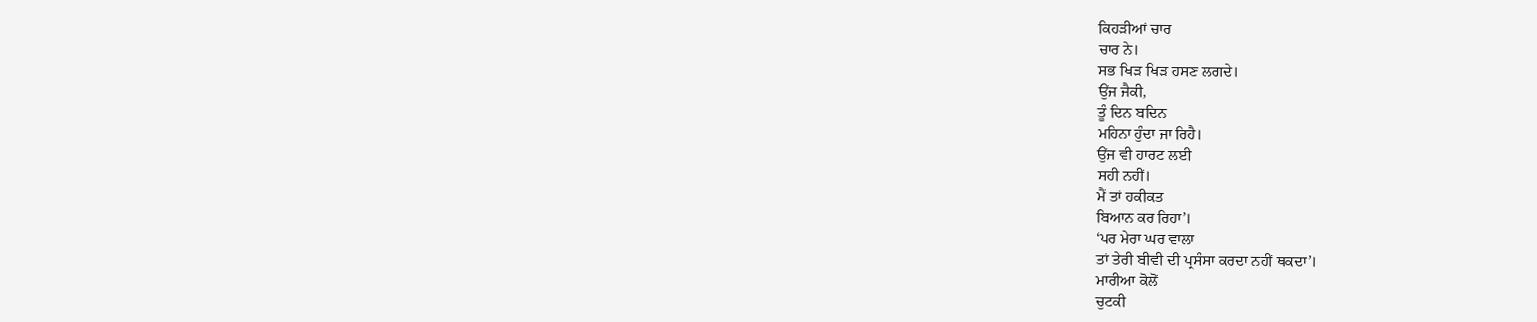ਕਿਹੜੀਆਂ ਚਾਰ
ਚਾਰ ਨੇ।
ਸਭ ਖਿੜ ਖਿੜ ਹਸਣ ਲਗਦੇ।
ਉਂਜ ਜੈਕੀ,
ਤੂੰ ਦਿਨ ਬਦਿਨ
ਮਹਿਨਾ ਹੁੰਦਾ ਜਾ ਰਿਹੈ।
ਉਂਜ ਵੀ ਹਾਰਟ ਲਈ
ਸਹੀ ਨਹੀਂ।
ਮੈਂ ਤਾਂ ਹਕੀਕਤ
ਬਿਆਨ ਕਰ ਰਿਹਾ’।
‘ਪਰ ਮੇਰਾ ਘਰ ਵਾਲਾ
ਤਾਂ ਤੇਰੀ ਬੀਵੀ ਦੀ ਪ੍ਰਸੰਸਾ ਕਰਦਾ ਨਹੀਂ ਥਕਦਾ’।
ਮਾਰੀਆ ਕੋਲੋਂ
ਚੁਟਕੀ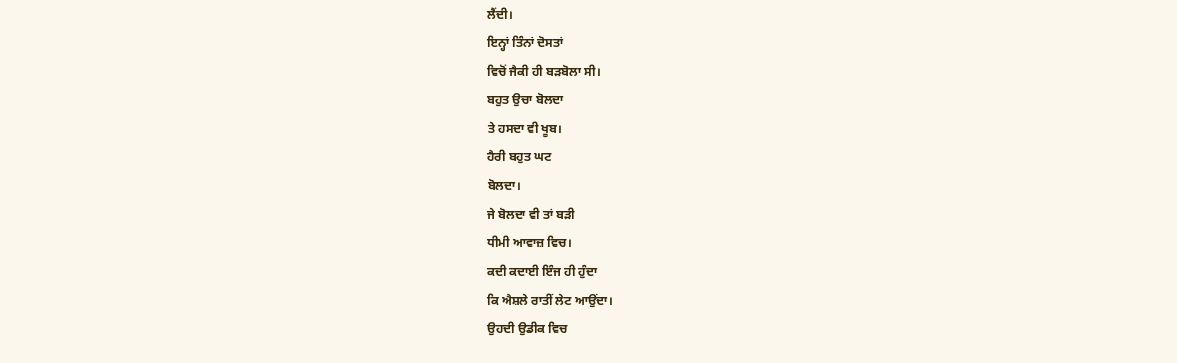ਲੈਂਦੀ।
ਇਨ੍ਹਾਂ ਤਿੰਨਾਂ ਦੋਸਤਾਂ
ਵਿਚੋਂ ਜੈਕੀ ਹੀ ਬੜਬੋਲਾ ਸੀ।
ਬਹੁਤ ਉਚਾ ਬੋਲਦਾ
ਤੇ ਹਸਦਾ ਵੀ ਖੂਬ।
ਹੈਰੀ ਬਹੁਤ ਘਟ
ਬੋਲਦਾ।
ਜੇ ਬੋਲਦਾ ਵੀ ਤਾਂ ਬੜੀ
ਧੀਮੀ ਆਵਾਜ਼ ਵਿਚ।
ਕਦੀ ਕਦਾਈ ਇੰਜ ਹੀ ਹੁੰਦਾ
ਕਿ ਐਸ਼ਲੇ ਰਾਤੀਂ ਲੇਟ ਆਉਂਦਾ।
ਉਹਦੀ ਉਡੀਕ ਵਿਚ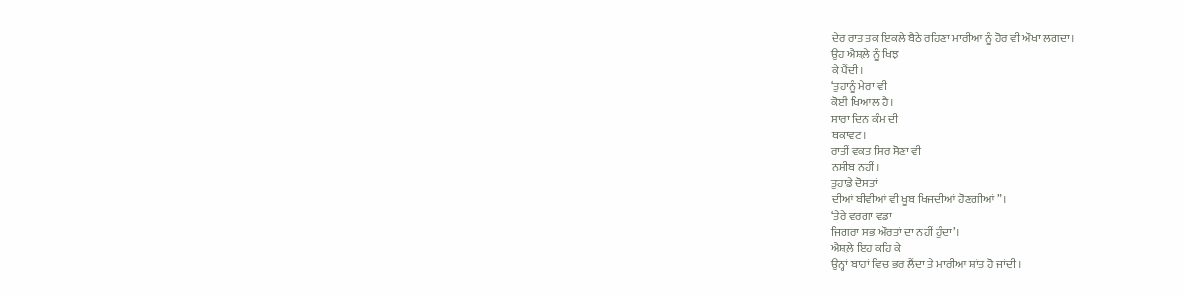ਦੇਰ ਰਾਤ ਤਕ ਇਕਲੇ ਬੈਠੇ ਰਹਿਣਾ ਮਾਰੀਆ ਨੂੰ ਹੋਰ ਵੀ ਔਖਾ ਲਗਦਾ।
ਉਹ ਐਸ਼ਲ਼ੇ ਨੂੰ ਖਿਝ
ਕੇ ਪੈਂਦੀ।
‘ਤੁਹਾਨੂੰ ਮੇਰਾ ਵੀ
ਕੋਈ ਖਿਆਲ ਹੈ।
ਸਾਰਾ ਦਿਨ ਕੰਮ ਦੀ
ਥਕਾਵਟ।
ਰਾਤੀਂ ਵਕਤ ਸਿਰ ਸੋਣਾ ਵੀ
ਨਸੀਬ ਨਹੀਂ।
ਤੁਹਾਡੇ ਦੋਸਤਾਂ
ਦੀਆਂ ਬੀਵੀਆਂ ਵੀ ਖੂਬ ਖਿਜਦੀਆਂ ਹੋਣਗੀਆਂ”।
‘ਤੇਰੇ ਵਰਗਾ ਵਡਾ
ਜਿਗਰਾ ਸਭ ਔਰਤਾਂ ਦਾ ਨਹੀਂ ਹੁੰਦਾ’।
ਐਸ਼ਲ਼ੇ ਇਹ ਕਹਿ ਕੇ
ਉਨ੍ਹਾਂ ਬਾਹਾਂ ਵਿਚ ਭਰ ਲੈਂਦਾ ਤੇ ਮਾਰੀਆ ਸ਼ਾਂਤ ਹੋ ਜਾਂਦੀ।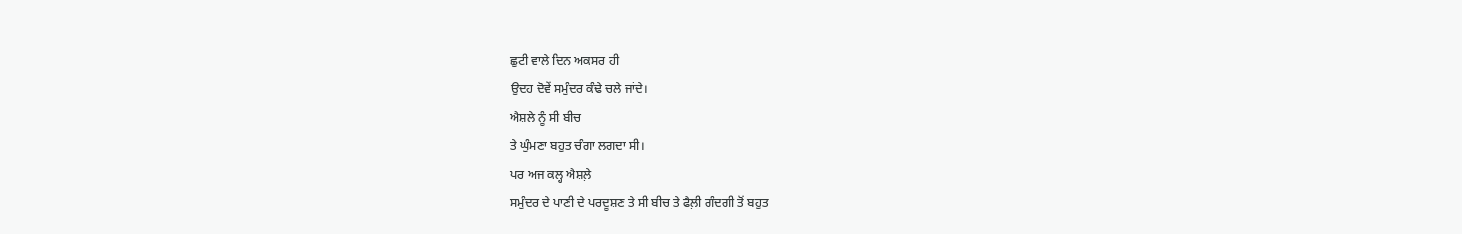ਛੁਟੀ ਵਾਲੇ ਦਿਨ ਅਕਸਰ ਹੀ
ਉਦਹ ਦੋਵੇਂ ਸਮੁੰਦਰ ਕੰਢੇ ਚਲੇ ਜਾਂਦੇ।
ਐਸ਼ਲੇ ਨੂੰ ਸੀ ਬੀਚ
ਤੇ ਘੁੰਮਣਾ ਬਹੁਤ ਚੰਗਾ ਲਗਦਾ ਸੀ।
ਪਰ ਅਜ ਕਲ੍ਹ ਐਸ਼ਲ਼ੇ
ਸਮੁੰਦਰ ਦੇ ਪਾਣੀ ਦੇ ਪਰਦੂਸ਼ਣ ਤੇ ਸੀ ਬੀਚ ਤੇ ਫੈਲ਼ੀ ਗੰਦਗੀ ਤੋਂ ਬਹੁਤ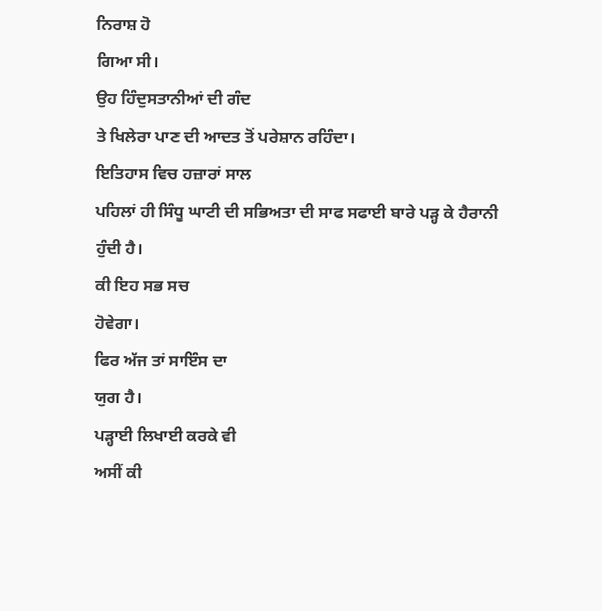ਨਿਰਾਸ਼ ਹੋ
ਗਿਆ ਸੀ।
ਉਹ ਹਿੰਦੁਸਤਾਨੀਆਂ ਦੀ ਗੰਦ
ਤੇ ਖਿਲੇਰਾ ਪਾਣ ਦੀ ਆਦਤ ਤੋਂ ਪਰੇਸ਼ਾਨ ਰਹਿੰਦਾ।
ਇਤਿਹਾਸ ਵਿਚ ਹਜ਼ਾਰਾਂ ਸਾਲ
ਪਹਿਲਾਂ ਹੀ ਸਿੰਧੂ ਘਾਟੀ ਦੀ ਸਭਿਅਤਾ ਦੀ ਸਾਫ ਸਫਾਈ ਬਾਰੇ ਪੜ੍ਹ ਕੇ ਹੈਰਾਨੀ
ਹੁੰਦੀ ਹੈ।
ਕੀ ਇਹ ਸਭ ਸਚ
ਹੋਵੇਗਾ।
ਫਿਰ ਅੱਜ ਤਾਂ ਸਾਇੰਸ ਦਾ
ਯੁਗ ਹੈ।
ਪੜ੍ਹਾਈ ਲਿਖਾਈ ਕਰਕੇ ਵੀ
ਅਸੀਂ ਕੀ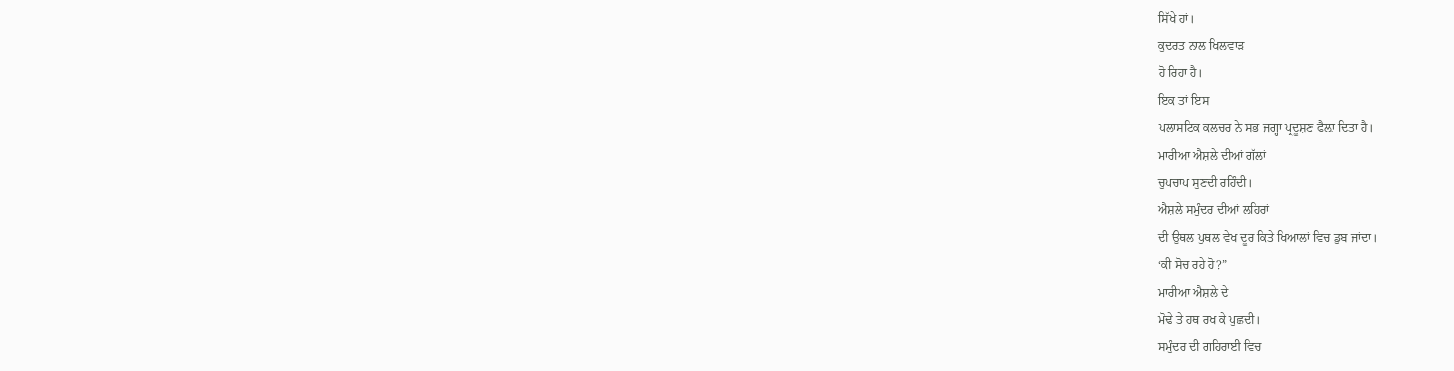ਸਿੱਖੇ ਹਾਂ।
ਕੁਦਰਤ ਨਾਲ ਖਿਲਵਾੜ
ਹੋ ਰਿਹਾ ਹੈ।
ਇਕ ਤਾਂ ਇਸ
ਪਲਾਸਟਿਕ ਕਲਚਰ ਨੇ ਸਭ ਜਗ੍ਹਾ ਪ੍ਰਦੂਸ਼ਣ ਫੈਲ਼ਾ ਦਿਤਾ ਹੈ।
ਮਾਰੀਆ ਐਸ਼ਲੇ ਦੀਆਂ ਗੱਲਾਂ
ਚੁਪਚਾਪ ਸੁਣਦੀ ਰਹਿੰਦੀ।
ਐਸ਼ਲੇ ਸਮੁੰਦਰ ਦੀਆਂ ਲਹਿਰਾਂ
ਦੀ ਉਥਲ ਪੁਥਲ ਵੇਖ ਦੂਰ ਕਿਤੇ ਖਿਆਲਾਂ ਵਿਚ ਡੁਬ ਜਾਂਦਾ।
‘ਕੀ ਸੋਚ ਰਹੇ ਹੋ?”
ਮਾਰੀਆ ਐਸ਼ਲੇ ਦੇ
ਮੋਢੇ ਤੇ ਹਥ ਰਖ ਕੇ ਪੁਛਦੀ।
ਸਮੁੰਦਰ ਦੀ ਗਹਿਰਾਈ ਵਿਚ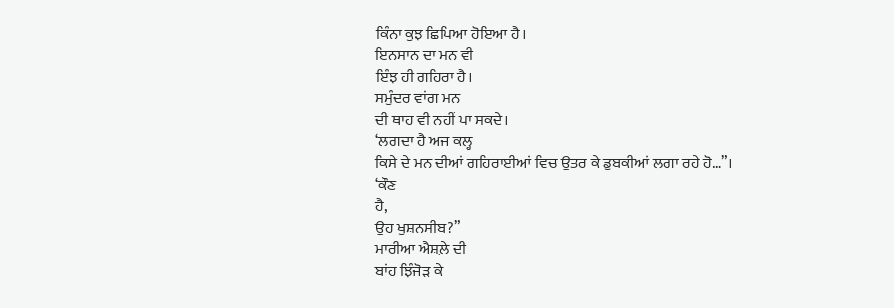ਕਿੰਨਾ ਕੁਝ ਛਿਪਿਆ ਹੋਇਆ ਹੈ।
ਇਨਸਾਨ ਦਾ ਮਨ ਵੀ
ਇੰਝ ਹੀ ਗਹਿਰਾ ਹੈ।
ਸਮੁੰਦਰ ਵਾਂਗ ਮਨ
ਦੀ ਥਾਹ ਵੀ ਨਹੀਂ ਪਾ ਸਕਦੇ।
‘ਲਗਦਾ ਹੈ ਅਜ ਕਲ੍ਹ
ਕਿਸੇ ਦੇ ਮਨ ਦੀਆਂ ਗਹਿਰਾਈਆਂ ਵਿਚ ਉਤਰ ਕੇ ਡੁਬਕੀਆਂ ਲਗਾ ਰਹੇ ਹੋ…”।
‘ਕੌਣ
ਹੈ,
ਉਹ ਖੁਸ਼ਨਸੀਬ?”
ਮਾਰੀਆ ਐਸ਼ਲ਼ੇ ਦੀ
ਬਾਂਹ ਝਿੰਜੋੜ ਕੇ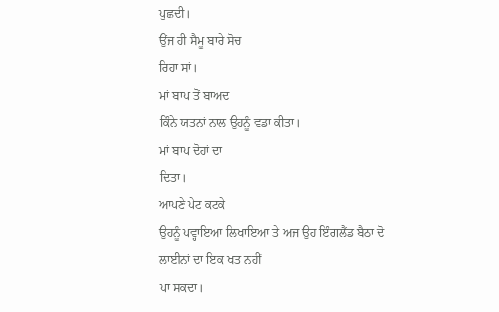ਪੁਛਦੀ।
ਉਂਜ ਹੀ ਸੈਮੂ ਬਾਰੇ ਸੋਚ
ਰਿਹਾ ਸਾਂ।
ਮਾਂ ਬਾਪ ਤੋਂ ਬਾਅਦ
ਕਿੰਨੇ ਯਤਨਾਂ ਨਾਲ ਉਹਨੂੰ ਵਡਾ ਕੀਤਾ।
ਮਾਂ ਬਾਪ ਦੋਹਾਂ ਦਾ
ਦਿਤਾ।
ਆਪਣੇ ਪੇਟ ਕਟਕੇ
ਉਹਨੂੰ ਪਵ੍ਹਾਇਆ ਲਿਖਾਇਆ ਤੇ ਅਜ ਉਹ ਇੰਗਲੈਂਡ ਬੈਠਾ ਦੋ ਲਾਈਨਾਂ ਦਾ ਇਕ ਖਤ ਨਹੀਂ
ਪਾ ਸਕਦਾ।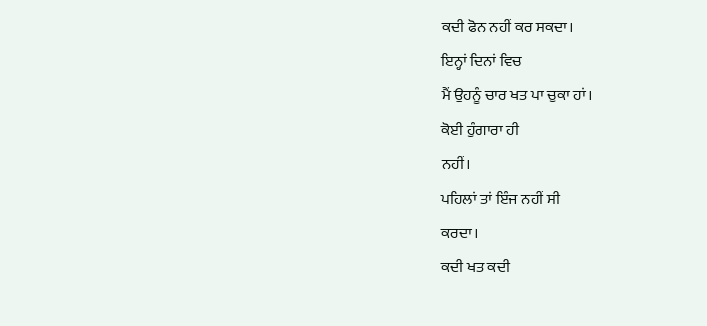ਕਦੀ ਫੋਨ ਨਹੀਂ ਕਰ ਸਕਦਾ।
ਇਨ੍ਹਾਂ ਦਿਨਾਂ ਵਿਚ
ਮੈਂ ਉਹਨੂੰ ਚਾਰ ਖਤ ਪਾ ਚੁਕਾ ਹਾਂ।
ਕੋਈ ਹੁੰਗਾਰਾ ਹੀ
ਨਹੀਂ।
ਪਹਿਲਾਂ ਤਾਂ ਇੰਜ ਨਹੀਂ ਸੀ
ਕਰਦਾ।
ਕਦੀ ਖਤ ਕਦੀ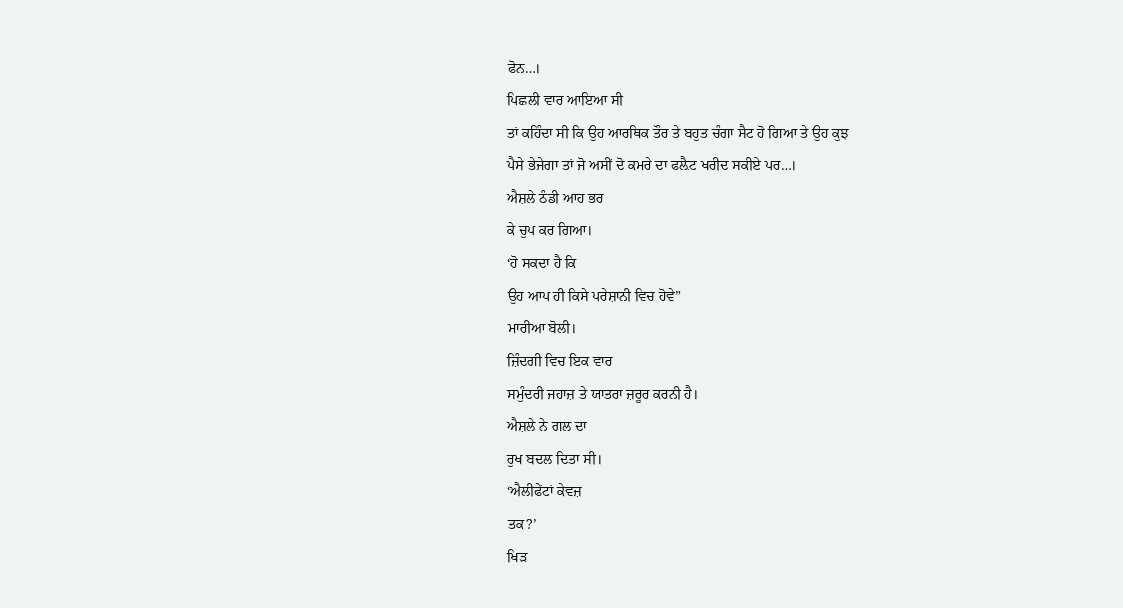ਫੋਨ…।
ਪਿਛਲੀ ਵਾਰ ਆਇਆ ਸੀ
ਤਾਂ ਕਹਿੰਦਾ ਸੀ ਕਿ ਉਹ ਆਰਥਿਕ ਤੌਰ ਤੇ ਬਹੁਤ ਚੰਗਾ ਸੈਟ ਹੋ ਗਿਆ ਤੇ ਉਹ ਕੁਝ
ਪੈਸੇ ਭੇਜੇਗਾ ਤਾਂ ਜੋ ਅਸੀਂ ਦੋ ਕਮਰੇ ਦਾ ਫਲ਼ੈਟ ਖਰੀਦ ਸਕੀਏ ਪਰ…।
ਐਸ਼ਲੇ ਠੰਡੀ ਆਹ ਭਰ
ਕੇ ਚੁਪ ਕਰ ਗਿਆ।
‘ਹੋ ਸਕਦਾ ਹੈ ਕਿ
ਉਹ ਆਪ ਹੀ ਕਿਸੇ ਪਰੇਸ਼ਾਨੀ ਵਿਚ ਹੋਵੇ”
ਮਾਰੀਆ ਬੋਲੀ।
ਜ਼ਿੰਦਗੀ ਵਿਚ ਇਕ ਵਾਰ
ਸਮੁੰਦਰੀ ਜਹਾਜ਼ ਤੇ ਯਾਤਰਾ ਜ਼ਰੂਰ ਕਰਨੀ ਹੈ।
ਐਸ਼ਲੇ ਨੇ ਗਲ ਦਾ
ਰੁਖ ਬਦਲ ਦਿਤਾ ਸੀ।
‘ਐਲੀਫੇਂਟਾਂ ਕੇਵਜ਼
ਤਕ?’
ਖਿੜ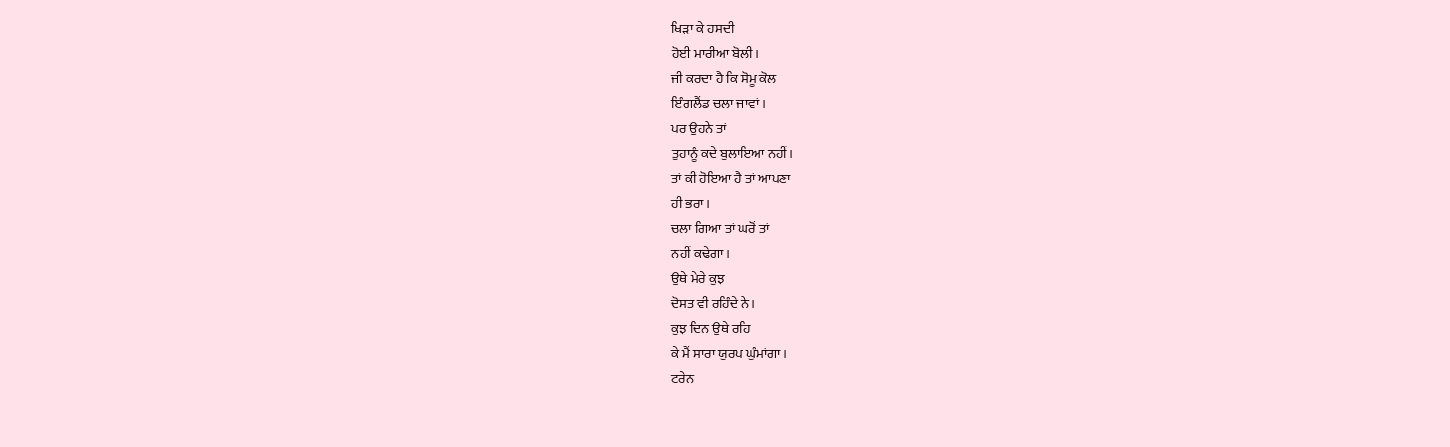ਖਿੜਾ ਕੇ ਹਸਦੀ
ਹੋਈ ਮਾਰੀਆ ਬੋਲੀ।
ਜੀ ਕਰਦਾ ਹੈ ਕਿ ਸੋਮੂ ਕੋਲ
ਇੰਗਲੈਂਡ ਚਲਾ ਜਾਵਾਂ।
ਪਰ ਉਹਨੇ ਤਾਂ
ਤੁਹਾਨੂੰ ਕਦੇ ਬੁਲਾਇਆ ਨਹੀਂ।
ਤਾਂ ਕੀ ਹੋਇਆ ਹੈ ਤਾਂ ਆਪਣਾ
ਹੀ ਭਰਾ।
ਚਲਾ ਗਿਆ ਤਾਂ ਘਰੋਂ ਤਾਂ
ਨਹੀਂ ਕਢੇਗਾ।
ਉਥੇ ਮੇਰੇ ਕੁਝ
ਦੋਸਤ ਵੀ ਰਹਿੰਦੇ ਨੇ।
ਕੁਝ ਦਿਨ ਉਥੇ ਰਹਿ
ਕੇ ਮੈਂ ਸਾਰਾ ਯੁਰਪ ਘੁੰਮਾਂਗਾ।
ਟਰੇਨ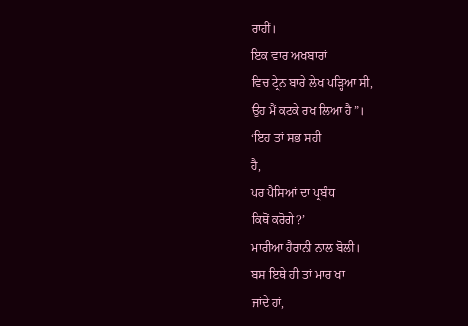ਰਾਹੀਂ।
ਇਕ ਵਾਰ ਅਖਬਾਰਾਂ
ਵਿਚ ਟ੍ਰੇਨ ਬਾਰੇ ਲੇਖ ਪੜ੍ਹਿਆ ਸੀ,
ਉਹ ਮੈਂ ਕਟਕੇ ਰਖ ਲਿਆ ਹੈ”।
‘ਇਹ ਤਾਂ ਸਭ ਸਹੀ
ਹੈ,
ਪਰ ਪੈਸਿਆਂ ਦਾ ਪ੍ਰਬੰਧ
ਕਿਥੋਂ ਕਰੋਗੇ?’
ਮਾਰੀਆ ਹੈਰਾਨੀ ਨਾਲ ਬੋਲੀ।
ਬਸ ਇਥੇ ਹੀ ਤਾਂ ਮਾਰ ਖਾ
ਜਾਂਦੇ ਹਾਂ,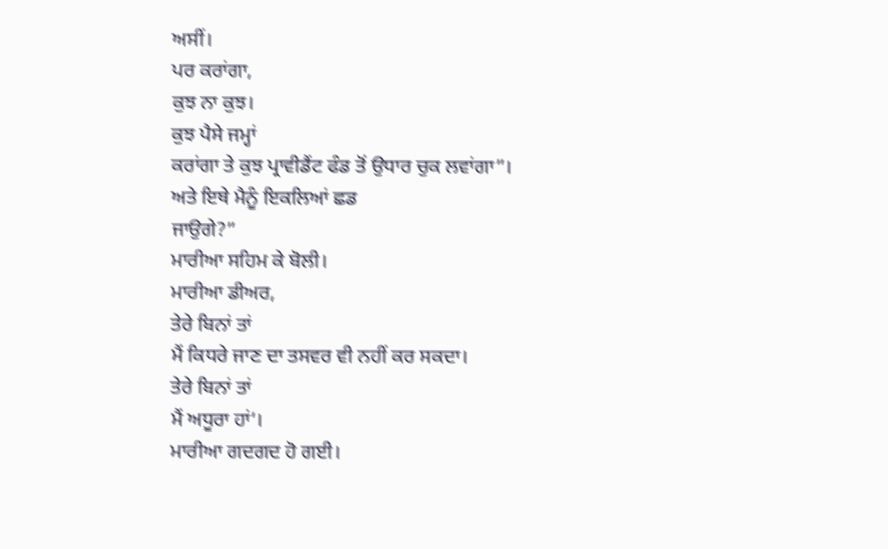ਅਸੀਂ।
ਪਰ ਕਰਾਂਗਾ,
ਕੁਝ ਨਾ ਕੁਝ।
ਕੁਝ ਪੈਸੇ ਜਮ੍ਹਾਂ
ਕਰਾਂਗਾ ਤੇ ਕੁਝ ਪ੍ਰਾਵੀਡੈਂਟ ਫੰਡ ਤੋਂ ਉਧਾਰ ਚੁਕ ਲਵਾਂਗਾ”।
ਅਤੇ ਇਥੇ ਮੈਨੂੰ ਇਕਲਿਆਂ ਛਡ
ਜਾਉਗੇ?”
ਮਾਰੀਆ ਸਹਿਮ ਕੇ ਬੋਲੀ।
ਮਾਰੀਆ ਡੀਅਰ,
ਤੇਰੇ ਬਿਨਾਂ ਤਾਂ
ਮੈਂ ਕਿਧਰੇ ਜਾਣ ਦਾ ਤਸਵਰ ਵੀ ਨਹੀਂ ਕਰ ਸਕਦਾ।
ਤੇਰੇ ਬਿਨਾਂ ਤਾਂ
ਮੈਂ ਅਧੂਰਾ ਹਾਂ’।
ਮਾਰੀਆ ਗਦਗਦ ਹੋ ਗਈ।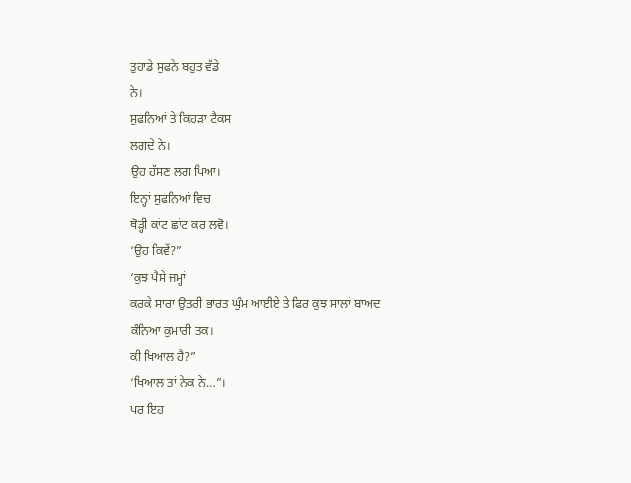ਤੁਹਾਡੇ ਸੁਫਨੇ ਬਹੁਤ ਵੱਡੇ
ਨੇ।
ਸੁਫਨਿਆਂ ਤੇ ਕਿਹੜਾ ਟੈਕਸ
ਲਗਦੇ ਨੇ।
ਉਹ ਹੱਸਣ ਲਗ ਪਿਆ।
ਇਨ੍ਹਾਂ ਸੁਫਨਿਆਂ ਵਿਚ
ਥੋੜ੍ਹੀ ਕਾਂਟ ਛਾਂਟ ਕਰ ਲਵੋ।
‘ਉਹ ਕਿਵੇਂ?”
‘ਕੁਝ ਪੈਸੇ ਜਮ੍ਹਾਂ
ਕਰਕੇ ਸਾਰਾ ਉਤਰੀ ਭਾਰਤ ਘੁੰਮ ਆਈਏ ਤੇ ਫਿਰ ਕੁਝ ਸਾਲਾਂ ਬਾਅਦ ਕੰਨਿਆ ਕੁਮਾਰੀ ਤਕ।
ਕੀ ਖਿਆਲ ਹੈ?”
‘ਖਿਆਲ ਤਾਂ ਨੇਕ ਨੇ…”।
ਪਰ ਇਹ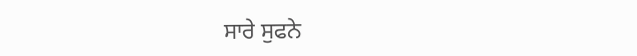ਸਾਰੇ ਸੁਫਨੇ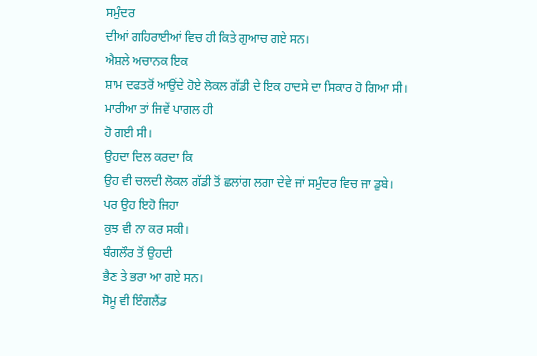ਸਮੁੰਦਰ
ਦੀਆਂ ਗਹਿਰਾਈਆਂ ਵਿਚ ਹੀ ਕਿਤੇ ਗੁਆਚ ਗਏ ਸਨ।
ਐਸ਼ਲੇ ਅਚਾਨਕ ਇਕ
ਸ਼ਾਮ ਦਫਤਰੋਂ ਆਉਂਦੇ ਹੋਏ ਲੋਕਲ ਗੱਡੀ ਦੇ ਇਕ ਹਾਦਸੇ ਦਾ ਸਿਕਾਰ ਹੋ ਗਿਆ ਸੀ।
ਮਾਰੀਆ ਤਾਂ ਜਿਵੇਂ ਪਾਗਲ ਹੀ
ਹੋ ਗਈ ਸੀ।
ਉਹਦਾ ਦਿਲ ਕਰਦਾ ਕਿ
ਉਹ ਵੀ ਚਲਦੀ ਲੋਕਲ ਗੱਡੀ ਤੋਂ ਛਲਾਂਗ ਲਗਾ ਦੇਵੇ ਜਾਂ ਸਮੁੰਦਰ ਵਿਚ ਜਾ ਡੁਬੇ।
ਪਰ ਉਹ ਇਹੋ ਜਿਹਾ
ਕੁਝ ਵੀ ਨਾ ਕਰ ਸਕੀ।
ਬੰਗਲੌਰ ਤੋਂ ਉਹਦੀ
ਭੈਣ ਤੇ ਭਰਾ ਆ ਗਏ ਸਨ।
ਸੋਮੂ ਵੀ ਇੰਗਲੈਂਡ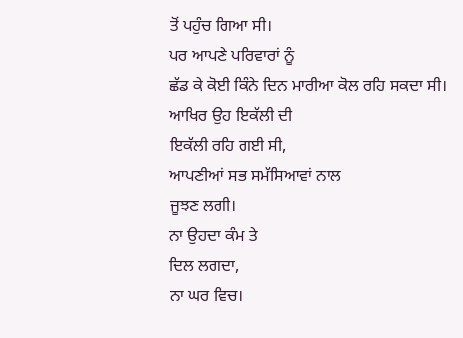ਤੋਂ ਪਹੁੰਚ ਗਿਆ ਸੀ।
ਪਰ ਆਪਣੇ ਪਰਿਵਾਰਾਂ ਨੂੰ
ਛੱਡ ਕੇ ਕੋਈ ਕਿੰਨੇ ਦਿਨ ਮਾਰੀਆ ਕੋਲ ਰਹਿ ਸਕਦਾ ਸੀ।
ਆਖਿਰ ਉਹ ਇਕੱਲੀ ਦੀ
ਇਕੱਲੀ ਰਹਿ ਗਈ ਸੀ,
ਆਪਣੀਆਂ ਸਭ ਸਮੱਸਿਆਵਾਂ ਨਾਲ
ਜੂਝਣ ਲਗੀ।
ਨਾ ਉਹਦਾ ਕੰਮ ਤੇ
ਦਿਲ ਲਗਦਾ,
ਨਾ ਘਰ ਵਿਚ।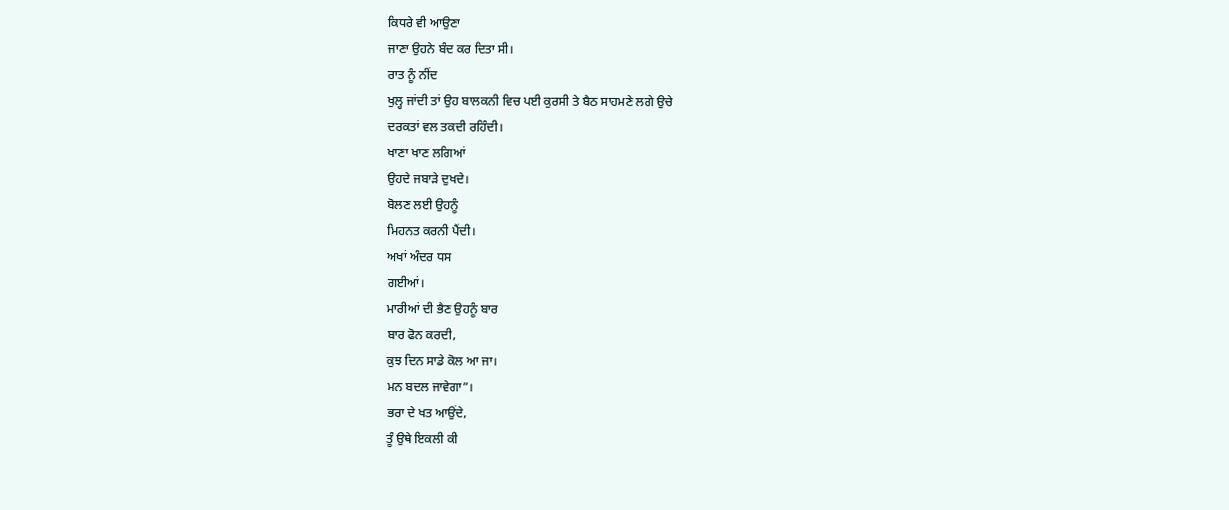ਕਿਧਰੇ ਵੀ ਆਉਣਾ
ਜਾਣਾ ਉਹਨੇ ਬੰਦ ਕਰ ਦਿਤਾ ਸੀ।
ਰਾਤ ਨੂੰ ਨੀਂਦ
ਖੁਲ੍ਹ ਜਾਂਦੀ ਤਾਂ ਉਹ ਬਾਲਕਨੀ ਵਿਚ ਪਈ ਕੁਰਸੀ ਤੇ ਬੈਠ ਸਾਹਮਣੇ ਲਗੇ ਉਚੇ
ਦਰਕਤਾਂ ਵਲ ਤਕਦੀ ਰਹਿੰਦੀ।
ਖਾਣਾ ਖਾਣ ਲਗਿਆਂ
ਉਹਦੇ ਜਬਾੜੇ ਦੁਖਦੇ।
ਬੋਲਣ ਲਈ ਉਹਨੂੰ
ਮਿਹਨਤ ਕਰਨੀ ਪੈਂਦੀ।
ਅਖਾਂ ਅੰਦਰ ਧਸ
ਗਈਆਂ।
ਮਾਰੀਆਂ ਦੀ ਭੈਣ ਉਹਨੂੰ ਬਾਰ
ਬਾਰ ਫੋਨ ਕਰਦੀ,
ਕੁਝ ਦਿਨ ਸਾਡੇ ਕੋਲ ਆ ਜਾ।
ਮਨ ਬਦਲ ਜਾਵੇਗਾ”।
ਭਰਾ ਦੇ ਖਤ ਆਉਂਦੇ,
ਤੂੰ ਉਥੇ ਇਕਲੀ ਕੀ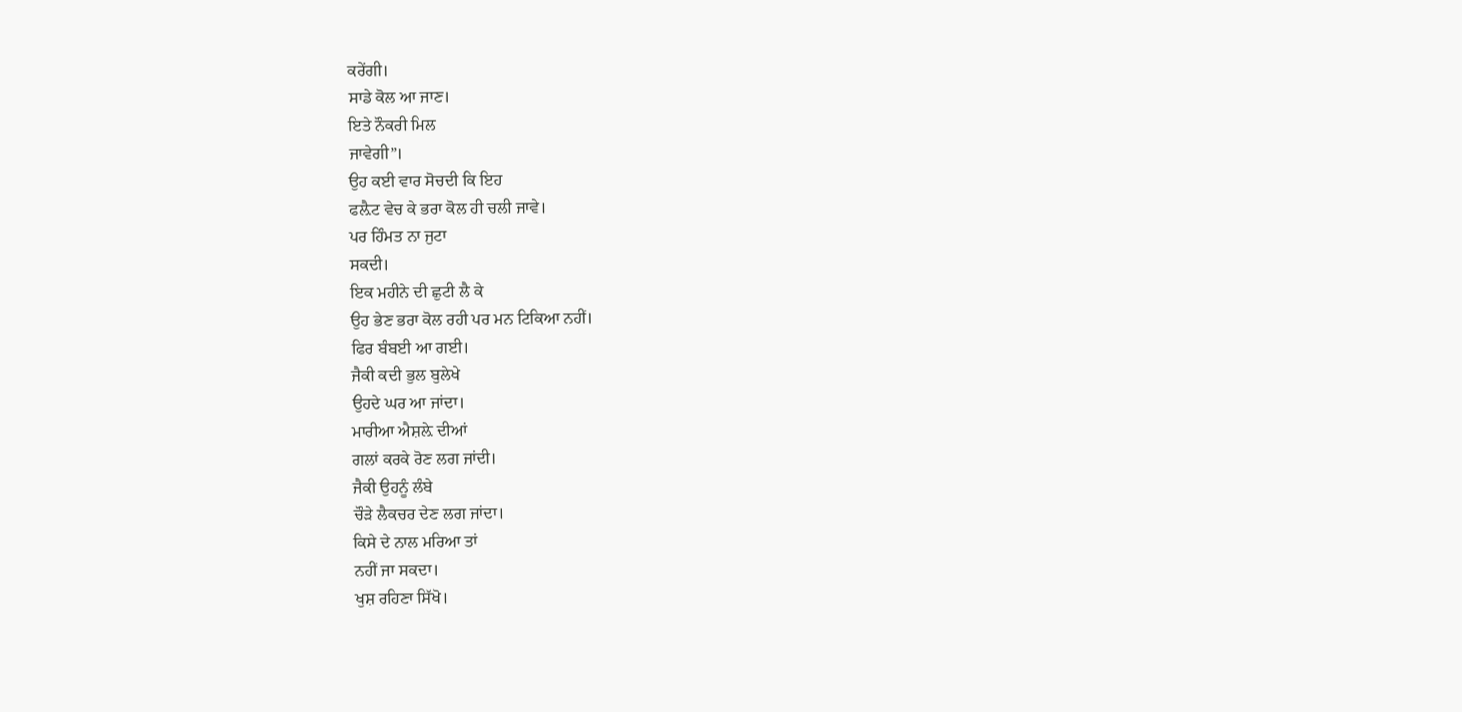ਕਰੇਂਗੀ।
ਸਾਡੇ ਕੋਲ ਆ ਜਾਣ।
ਇਤੇ ਨੌਕਰੀ ਮਿਲ
ਜਾਵੇਗੀ”।
ਉਹ ਕਈ ਵਾਰ ਸੋਚਦੀ ਕਿ ਇਹ
ਫਲ਼ੈਟ ਵੇਚ ਕੇ ਭਰਾ ਕੋਲ ਹੀ ਚਲੀ ਜਾਵੇ।
ਪਰ ਹਿੰਮਤ ਨਾ ਜੁਟਾ
ਸਕਦੀ।
ਇਕ ਮਹੀਨੇ ਦੀ ਛੁਟੀ ਲੈ ਕੇ
ਉਹ ਭੇਣ ਭਰਾ ਕੋਲ ਰਹੀ ਪਰ ਮਨ ਟਿਕਿਆ ਨਹੀਂ।
ਫਿਰ ਬੰਬਈ ਆ ਗਈ।
ਜੈਕੀ ਕਦੀ ਭੁਲ ਬੁਲੇਖੇ
ਉਹਦੇ ਘਰ ਆ ਜਾਂਦਾ।
ਮਾਰੀਆ ਐਸ਼ਲ਼ੇ ਦੀਆਂ
ਗਲਾਂ ਕਰਕੇ ਰੋਣ ਲਗ ਜਾਂਦੀ।
ਜੈਕੀ ਉਹਨੂੰ ਲੰਬੇ
ਚੌੜੇ ਲੈਕਚਰ ਦੇਣ ਲਗ ਜਾਂਦਾ।
ਕਿਸੇ ਦੇ ਨਾਲ ਮਰਿਆ ਤਾਂ
ਨਹੀਂ ਜਾ ਸਕਦਾ।
ਖੁਸ਼ ਰਹਿਣਾ ਸਿੱਖੋ।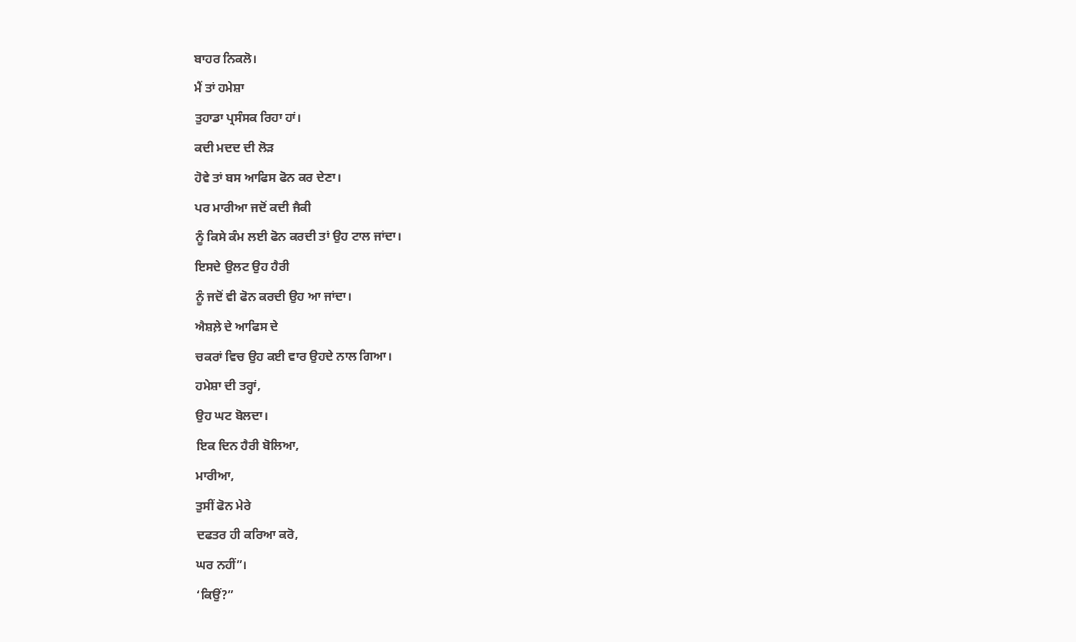ਬਾਹਰ ਨਿਕਲੋ।
ਮੈਂ ਤਾਂ ਹਮੇਸ਼ਾ
ਤੁਹਾਡਾ ਪ੍ਰਸੰਸਕ ਰਿਹਾ ਹਾਂ।
ਕਦੀ ਮਦਦ ਦੀ ਲੋੜ
ਹੋਵੇ ਤਾਂ ਬਸ ਆਫਿਸ ਫੋਨ ਕਰ ਦੇਣਾ।
ਪਰ ਮਾਰੀਆ ਜਦੋਂ ਕਦੀ ਜੈਕੀ
ਨੂੰ ਕਿਸੇ ਕੰਮ ਲਈ ਫੋਨ ਕਰਦੀ ਤਾਂ ਉਹ ਟਾਲ ਜਾਂਦਾ।
ਇਸਦੇ ਉਲਟ ਉਹ ਹੈਰੀ
ਨੂੰ ਜਦੋਂ ਵੀ ਫੋਨ ਕਰਦੀ ਉਹ ਆ ਜਾਂਦਾ।
ਐਸ਼ਲ਼ੇ ਦੇ ਆਫਿਸ ਦੇ
ਚਕਰਾਂ ਵਿਚ ਉਹ ਕਈ ਵਾਰ ਉਹਦੇ ਨਾਲ ਗਿਆ।
ਹਮੇਸ਼ਾ ਦੀ ਤਰ੍ਹਾਂ,
ਉਹ ਘਟ ਬੋਲਦਾ।
ਇਕ ਦਿਨ ਹੈਰੀ ਬੋਲਿਆ,
ਮਾਰੀਆ,
ਤੁਸੀਂ ਫੋਨ ਮੇਰੇ
ਦਫਤਰ ਹੀ ਕਰਿਆ ਕਰੋ,
ਘਰ ਨਹੀਂ”।
‘ਕਿਉਂ?”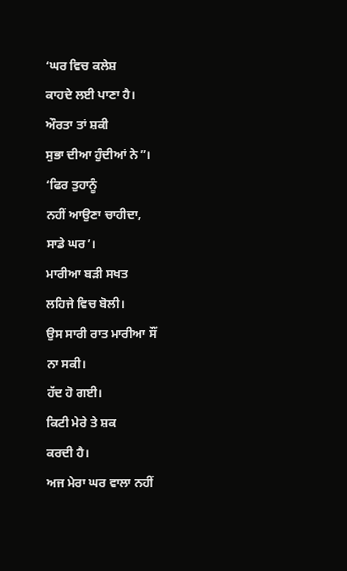‘ਘਰ ਵਿਚ ਕਲੇਸ਼
ਕਾਹਦੇ ਲਈ ਪਾਣਾ ਹੈ।
ਔਰਤਾ ਤਾਂ ਸ਼ਕੀ
ਸੁਭਾ ਦੀਆ ਹੁੰਦੀਆਂ ਨੇ”।
‘ਫਿਰ ਤੁਹਾਨੂੰ
ਨਹੀਂ ਆਉਣਾ ਚਾਹੀਦਾ,
ਸਾਡੇ ਘਰ’।
ਮਾਰੀਆ ਬੜੀ ਸਖਤ
ਲਹਿਜੇ ਵਿਚ ਬੋਲੀ।
ਉਸ ਸਾਰੀ ਰਾਤ ਮਾਰੀਆ ਸੌਂ
ਨਾ ਸਕੀ।
ਹੱਦ ਹੋ ਗਈ।
ਕਿਟੀ ਮੇਰੇ ਤੇ ਸ਼ਕ
ਕਰਦੀ ਹੈ।
ਅਜ ਮੇਰਾ ਘਰ ਵਾਲਾ ਨਹੀਂ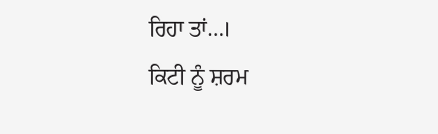ਰਿਹਾ ਤਾਂ…।
ਕਿਟੀ ਨੂੰ ਸ਼ਰਮ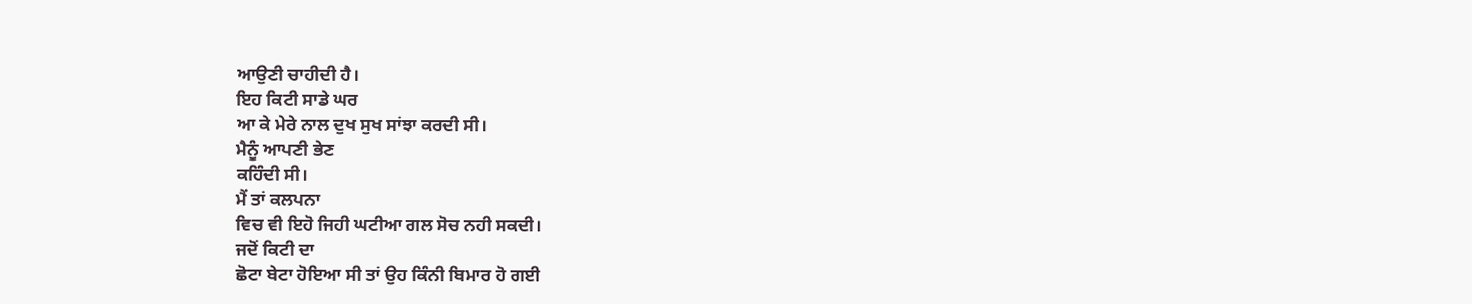ਆਉਣੀ ਚਾਹੀਦੀ ਹੈ।
ਇਹ ਕਿਟੀ ਸਾਡੇ ਘਰ
ਆ ਕੇ ਮੇਰੇ ਨਾਲ ਦੁਖ ਸੁਖ ਸਾਂਝਾ ਕਰਦੀ ਸੀ।
ਮੈਨੂੰ ਆਪਣੀ ਭੇਣ
ਕਹਿੰਦੀ ਸੀ।
ਮੈਂ ਤਾਂ ਕਲਪਨਾ
ਵਿਚ ਵੀ ਇਹੋ ਜਿਹੀ ਘਟੀਆ ਗਲ ਸੋਚ ਨਹੀ ਸਕਦੀ।
ਜਦੋਂ ਕਿਟੀ ਦਾ
ਛੋਟਾ ਬੇਟਾ ਹੋਇਆ ਸੀ ਤਾਂ ਉਹ ਕਿੰਨੀ ਬਿਮਾਰ ਹੋ ਗਈ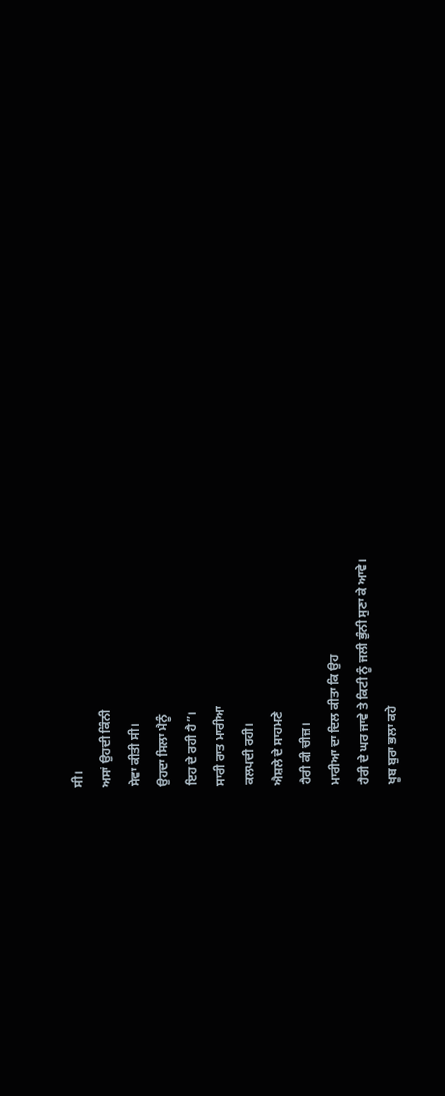ਸੀ।
ਅਸਾਂ ਉਹਦੀ ਕਿੰਨੀ
ਸੇਵਾ ਕੀਤੀ ਸੀ।
ਉਹਦਾ ਸਿਲਾ ਮੈਨੂੰ
ਇਹ ਦੇ ਰਹੀ ਹੈ”।
ਸਾਰੀ ਰਾਤ ਮਾਰੀਆ
ਕਲਪਦੀ ਰਹੀ।
ਐਸ਼ਲੇ ਦੇ ਸਾਹਮਣੇ
ਹੈਰੀ ਕੀ ਚੀਜ਼।
ਮਾਰੀਆ ਦਾ ਦਿਲ ਕੀਤਾ ਕਿ ਉਹ
ਹੈਰੀ ਦੇ ਘਰ ਜਾਵੇ ਤੇ ਕਿਟੀ ਨੂੰ ਜਲੀ ਭੁੰਨੀ ਸੁਣਾ ਕੇ ਆਵੇ।
ਖੂਬ ਬੁਰਾ ਭਲਾ ਕਹੇ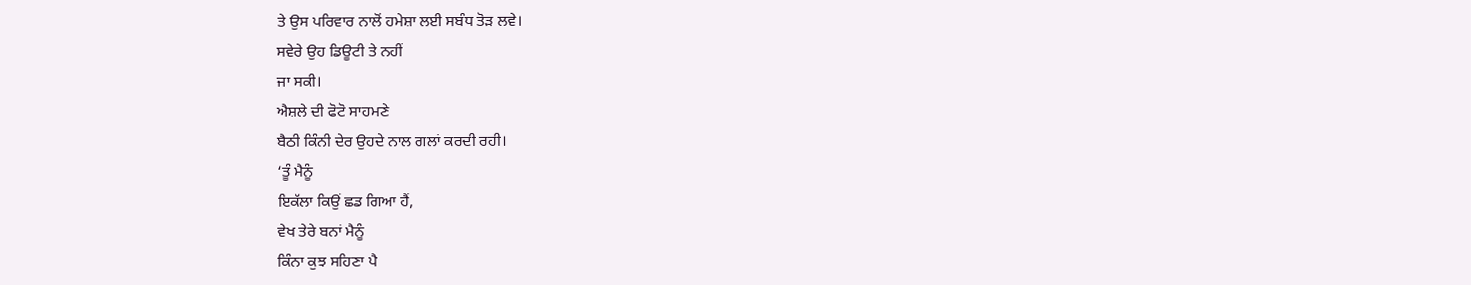ਤੇ ਉਸ ਪਰਿਵਾਰ ਨਾਲੋਂ ਹਮੇਸ਼ਾ ਲਈ ਸਬੰਧ ਤੋੜ ਲਵੇ।
ਸਵੇਰੇ ਉਹ ਡਿਊਟੀ ਤੇ ਨਹੀਂ
ਜਾ ਸਕੀ।
ਐਸ਼ਲੇ ਦੀ ਫੋਟੋ ਸਾਹਮਣੇ
ਬੈਠੀ ਕਿੰਨੀ ਦੇਰ ਉਹਦੇ ਨਾਲ ਗਲਾਂ ਕਰਦੀ ਰਹੀ।
‘ਤੂੰ ਮੈਨੂੰ
ਇਕੱਲਾ ਕਿਉਂ ਛਡ ਗਿਆ ਹੈਂ,
ਵੇਖ ਤੇਰੇ ਬਨਾਂ ਮੈਨੂੰ
ਕਿੰਨਾ ਕੁਝ ਸਹਿਣਾ ਪੈ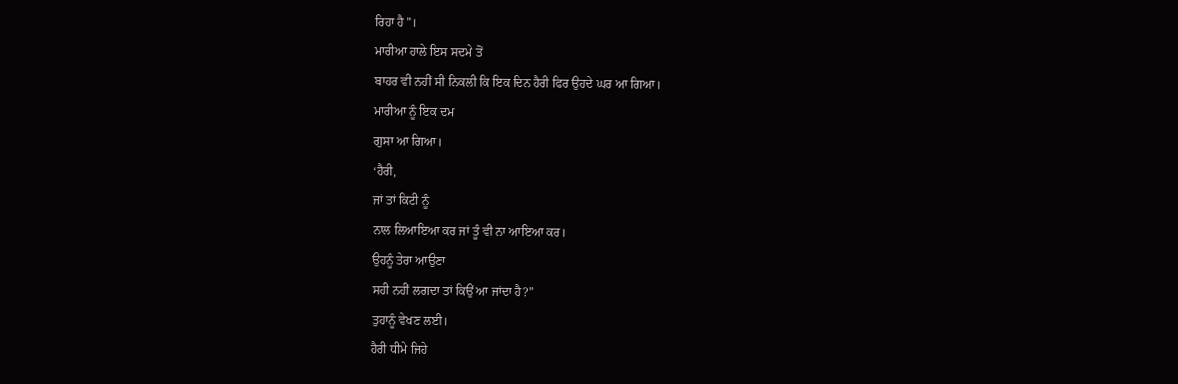ਰਿਹਾ ਹੈ”।
ਮਾਰੀਆ ਹਾਲੇ ਇਸ ਸਦਮੇ ਤੋਂ
ਬਾਹਰ ਵੀ ਨਹੀਂ ਸੀ ਨਿਕਲੀ ਕਿ ਇਕ ਦਿਨ ਹੈਰੀ ਫਿਰ ਉਹਦੇ ਘਰ ਆ ਗਿਆ।
ਮਾਰੀਆ ਨੂੰ ਇਕ ਦਮ
ਗੁਸਾ ਆ ਗਿਆ।
‘ਹੈਰੀ,
ਜਾਂ ਤਾਂ ਕਿਟੀ ਨੂੰ
ਨਾਲ ਲਿਆਇਆ ਕਰ ਜਾਂ ਤੂੰ ਵੀ ਨਾ ਆਇਆ ਕਰ।
ਉਹਨੂੰ ਤੇਰਾ ਆਉਣਾ
ਸਹੀ ਨਹੀਂ ਲਗਦਾ ਤਾਂ ਕਿਉਂ ਆ ਜਾਂਦਾ ਹੈ?”
ਤੁਹਾਨੂੰ ਵੇਖਣ ਲਈ।
ਹੈਰੀ ਧੀਮੇ ਜਿਹੇ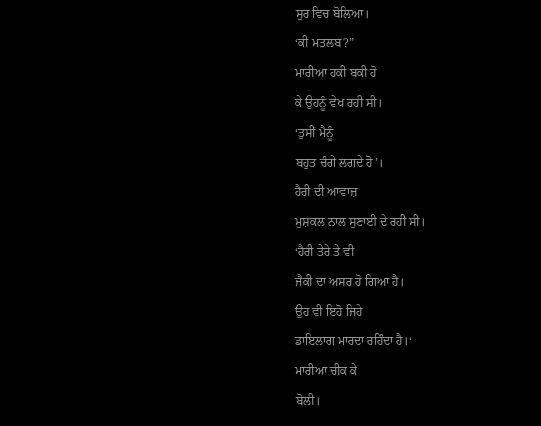ਸੁਰ ਵਿਚ ਬੋਲਿਆ।
‘ਕੀ ਮਤਲਬ?”
ਮਾਰੀਆ ਹਕੀ ਬਕੀ ਹੋ
ਕੇ ਉਹਨੂੰ ਵੇਖ ਰਹੀ ਸੀ।
‘ਤੁਸੀਂ ਮੈਨੂੰ
ਬਹੁਤ ਚੰਗੇ ਲਗਦੇ ਹੋ’।
ਹੈਰੀ ਦੀ ਆਵਾਜ਼
ਮੁਸ਼ਕਲ ਨਾਲ ਸੁਣਾਈ ਦੇ ਰਹੀ ਸੀ।
‘ਹੈਰੀ ਤੇਰੇ ਤੇ ਵੀ
ਜੈਕੀ ਦਾ ਅਸਰ ਹੋ ਗਿਆ ਹੈ।
ਉਹ ਵੀ ਇਹੋ ਜਿਹੇ
ਡਾਇਲਾਗ ਮਾਰਦਾ ਰਹਿੰਦਾ ਹੈ।‘
ਮਾਰੀਆ ਚੀਕ ਕੇ
ਬੋਲੀ।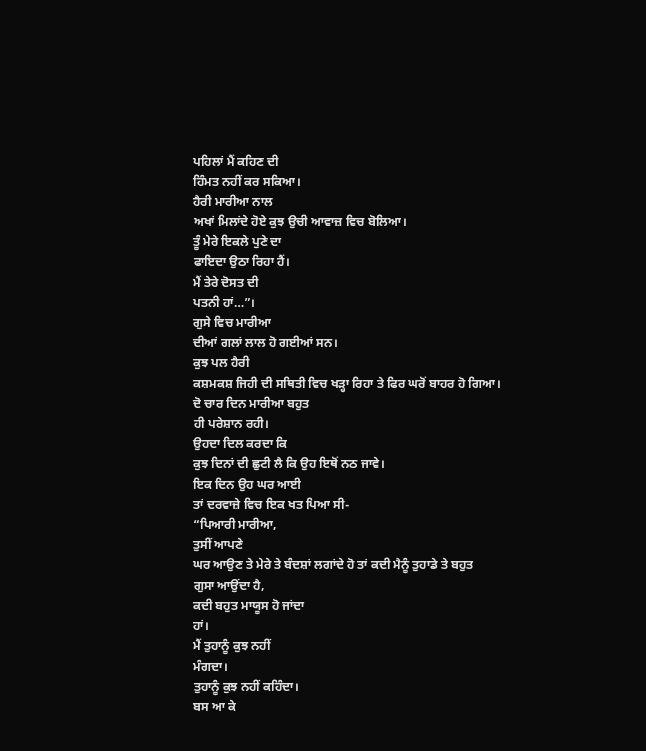ਪਹਿਲਾਂ ਮੈਂ ਕਹਿਣ ਦੀ
ਹਿੰਮਤ ਨਹੀਂ ਕਰ ਸਕਿਆ।
ਹੈਰੀ ਮਾਰੀਆ ਨਾਲ
ਅਖਾਂ ਮਿਲਾਂਦੇ ਹੋਏ ਕੁਝ ਉਚੀ ਆਵਾਜ਼ ਵਿਚ ਬੋਲਿਆ।
ਤੂੰ ਮੇਰੇ ਇਕਲੇ ਪੁਣੇ ਦਾ
ਫਾਇਦਾ ਉਠਾ ਰਿਹਾ ਹੈਂ।
ਮੈਂ ਤੇਰੇ ਦੋਸਤ ਦੀ
ਪਤਨੀ ਹਾਂ…”।
ਗੁਸੇ ਵਿਚ ਮਾਰੀਆ
ਦੀਆਂ ਗਲਾਂ ਲਾਲ ਹੋ ਗਈਆਂ ਸਨ।
ਕੁਝ ਪਲ ਹੈਰੀ
ਕਸ਼ਮਕਸ਼ ਜਿਹੀ ਦੀ ਸਥਿਤੀ ਵਿਚ ਖੜ੍ਹਾ ਰਿਹਾ ਤੇ ਫਿਰ ਘਰੋਂ ਬਾਹਰ ਹੋ ਗਿਆ।
ਦੋ ਚਾਰ ਦਿਨ ਮਾਰੀਆ ਬਹੁਤ
ਹੀ ਪਰੇਸ਼ਾਨ ਰਹੀ।
ਉਹਦਾ ਦਿਲ ਕਰਦਾ ਕਿ
ਕੁਝ ਦਿਨਾਂ ਦੀ ਛੁਟੀ ਲੈ ਕਿ ਉਹ ਇਥੋਂ ਨਠ ਜਾਵੇ।
ਇਕ ਦਿਨ ਉਹ ਘਰ ਆਈ
ਤਾਂ ਦਰਵਾਜ਼ੇ ਵਿਚ ਇਕ ਖਤ ਪਿਆ ਸੀ-
“ਪਿਆਰੀ ਮਾਰੀਆ,
ਤੁਸੀਂ ਆਪਣੇ
ਘਰ ਆਉਣ ਤੇ ਮੇਰੇ ਤੇ ਬੰਦਸ਼ਾਂ ਲਗਾਂਦੇ ਹੋ ਤਾਂ ਕਦੀ ਮੈਨੂੰ ਤੁਹਾਡੇ ਤੇ ਬਹੁਤ
ਗੁਸਾ ਆਉਂਦਾ ਹੈ,
ਕਦੀ ਬਹੁਤ ਮਾਯੂਸ ਹੋ ਜਾਂਦਾ
ਹਾਂ।
ਮੈਂ ਤੁਹਾਨੂੰ ਕੁਝ ਨਹੀਂ
ਮੰਗਦਾ।
ਤੁਹਾਨੂੰ ਕੁਝ ਨਹੀਂ ਕਹਿੰਦਾ।
ਬਸ ਆ ਕੇ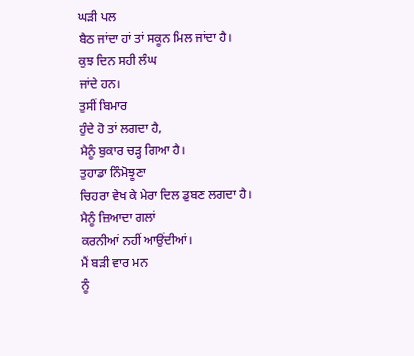ਘੜੀ ਪਲ
ਬੈਠ ਜਾਂਦਾ ਹਾਂ ਤਾਂ ਸਕੂਨ ਮਿਲ ਜਾਂਦਾ ਹੈ।
ਕੁਝ ਦਿਨ ਸਹੀ ਲੰਘ
ਜਾਂਦੇ ਹਨ।
ਤੁਸੀਂ ਬਿਮਾਰ
ਹੁੰਦੇ ਹੋ ਤਾਂ ਲਗਦਾ ਹੈ,
ਮੈਨੂੰ ਬੁਕਾਰ ਚੜ੍ਹ ਗਿਆ ਹੈ।
ਤੁਹਾਡਾ ਨਿੰਮੋਝੂਣਾ
ਚਿਹਰਾ ਵੇਖ ਕੇ ਮੇਰਾ ਦਿਲ ਡੁਬਣ ਲਗਦਾ ਹੈ।
ਮੈਨੂੰ ਜ਼ਿਆਦਾ ਗਲਾਂ
ਕਰਨੀਆਂ ਨਹੀਂ ਆਉਂਦੀਆਂ।
ਮੈਂ ਬੜੀ ਵਾਰ ਮਨ
ਨੂੰ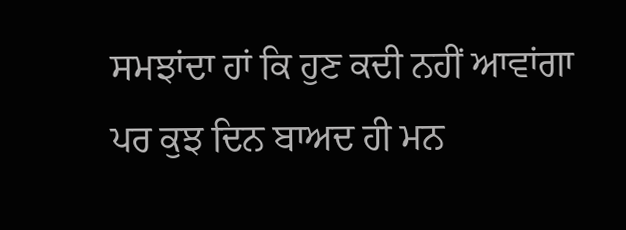ਸਮਝਾਂਦਾ ਹਾਂ ਕਿ ਹੁਣ ਕਦੀ ਨਹੀਂ ਆਵਾਂਗਾ ਪਰ ਕੁਝ ਦਿਨ ਬਾਅਦ ਹੀ ਮਨ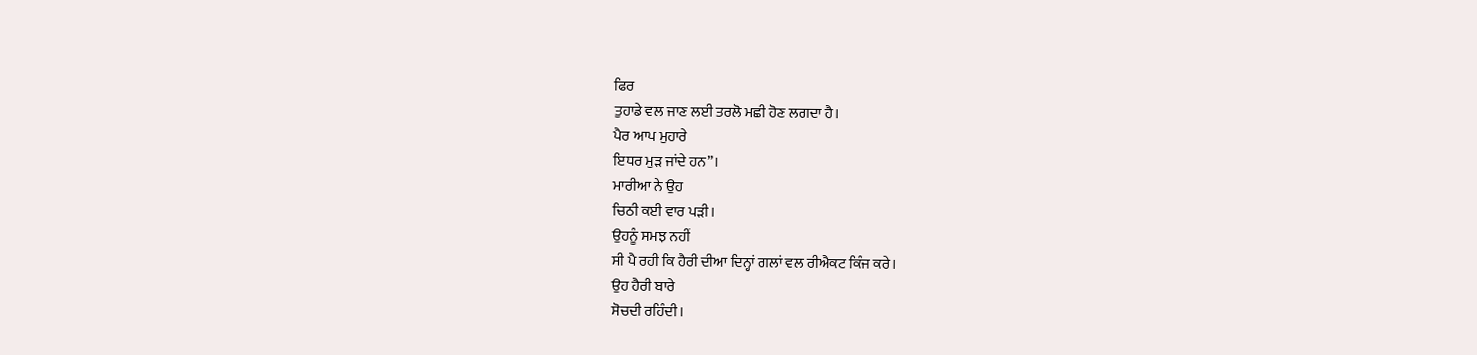ਫਿਰ
ਤੁਹਾਡੇ ਵਲ ਜਾਣ ਲਈ ਤਰਲੋ ਮਛੀ ਹੋਣ ਲਗਦਾ ਹੈ।
ਪੈਰ ਆਪ ਮੁਹਾਰੇ
ਇਧਰ ਮੁੜ ਜਾਂਦੇ ਹਨ”।
ਮਾਰੀਆ ਨੇ ਉਹ
ਚਿਠੀ ਕਈ ਵਾਰ ਪੜੀ।
ਉਹਨੂੰ ਸਮਝ ਨਹੀਂ
ਸੀ ਪੈ ਰਹੀ ਕਿ ਹੈਰੀ ਦੀਆ ਦਿਨ੍ਹਾਂ ਗਲਾਂ ਵਲ ਰੀਐਕਟ ਕਿੰਜ ਕਰੇ।
ਉਹ ਹੈਰੀ ਬਾਰੇ
ਸੋਚਦੀ ਰਹਿੰਦੀ।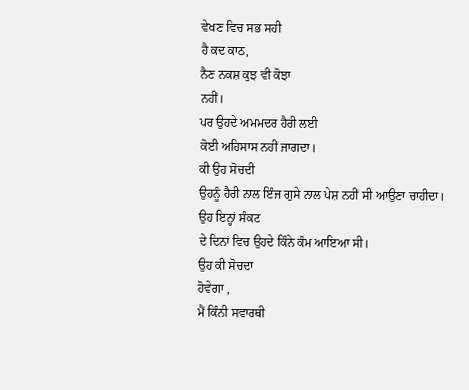ਵੇਖਣ ਵਿਚ ਸਭ ਸਹੀ
ਹੈ ਕਦ ਕਾਠ,
ਨੈਣ ਨਕਸ਼ ਕੁਝ ਵੀ ਕੋਝਾ
ਨਹੀਂ।
ਪਰ ਉਹਦੇ ਅਮਮਦਰ ਹੈਰੀ ਲਈ
ਕੋਈ ਅਹਿਸਾਸ ਨਹੀਂ ਜਾਗਦਾ।
ਕੀ ਉਹ ਸੋਚਦੀ
ਉਹਨੂੰ ਹੈਰੀ ਨਾਲ ਇੰਜ ਗੁਸੇ ਨਾਲ ਪੇਸ਼ ਨਹੀਂ ਸੀ ਆਉਣਾ ਚਾਹੀਦਾ।
ਉਹ ਇਨ੍ਹਾਂ ਸੰਕਟ
ਦੇ ਦਿਨਾਂ ਵਿਚ ਉਹਦੇ ਕਿੰਨੇ ਕੰਮ ਆਇਆ ਸੀ।
ਉਹ ਕੀ ਸੋਚਦਾ
ਹੋਵੇਗਾ ,
ਮੈਂ ਕਿੰਨੀ ਸਵਾਰਥੀ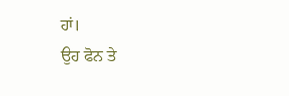ਹਾਂ।
ਉਹ ਫੋਨ ਤੇ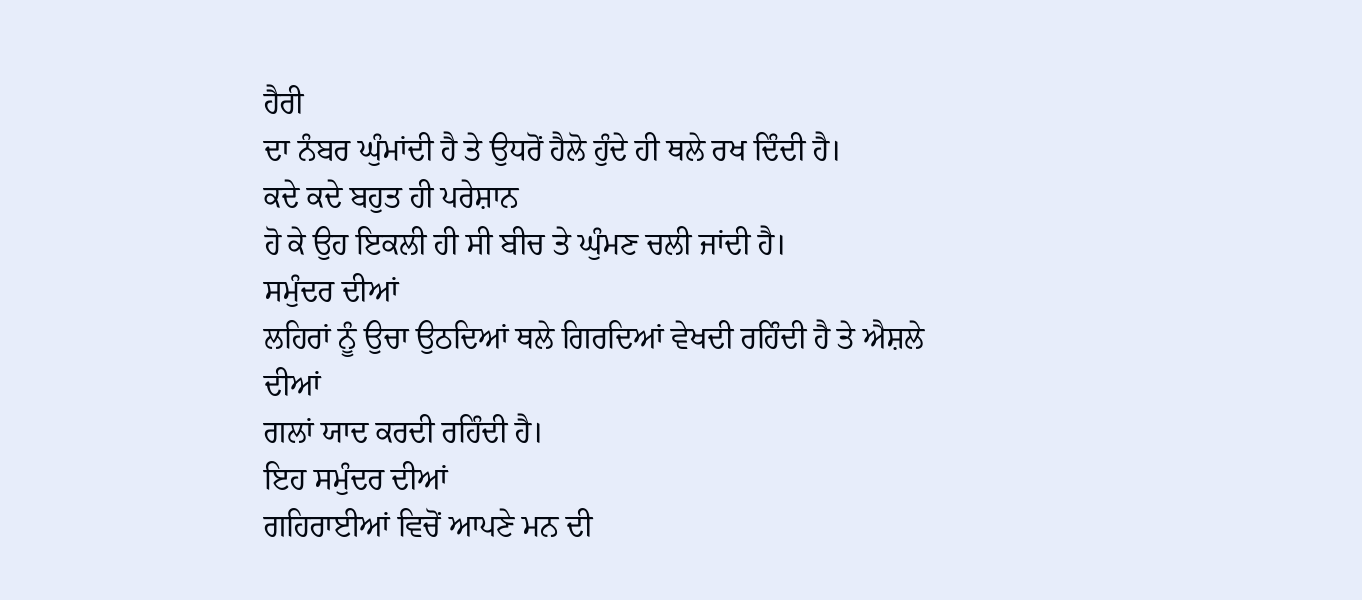ਹੈਰੀ
ਦਾ ਨੰਬਰ ਘੁੰਮਾਂਦੀ ਹੈ ਤੇ ਉਧਰੋਂ ਹੈਲੋ ਹੁੰਦੇ ਹੀ ਥਲੇ ਰਖ ਦਿੰਦੀ ਹੈ।
ਕਦੇ ਕਦੇ ਬਹੁਤ ਹੀ ਪਰੇਸ਼ਾਨ
ਹੋ ਕੇ ਉਹ ਇਕਲੀ ਹੀ ਸੀ ਬੀਚ ਤੇ ਘੁੰਮਣ ਚਲੀ ਜਾਂਦੀ ਹੈ।
ਸਮੁੰਦਰ ਦੀਆਂ
ਲਹਿਰਾਂ ਨੂੰ ਉਚਾ ਉਠਦਿਆਂ ਥਲੇ ਗਿਰਦਿਆਂ ਵੇਖਦੀ ਰਹਿੰਦੀ ਹੈ ਤੇ ਐਸ਼ਲੇ ਦੀਆਂ
ਗਲਾਂ ਯਾਦ ਕਰਦੀ ਰਹਿੰਦੀ ਹੈ।
ਇਹ ਸਮੁੰਦਰ ਦੀਆਂ
ਗਹਿਰਾਈਆਂ ਵਿਚੋਂ ਆਪਣੇ ਮਨ ਦੀ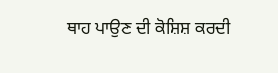ਥਾਹ ਪਾਉਣ ਦੀ ਕੋਸ਼ਿਸ਼ ਕਰਦੀ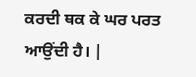ਕਰਦੀ ਥਕ ਕੇ ਘਰ ਪਰਤ
ਆਉਂਦੀ ਹੈ। |